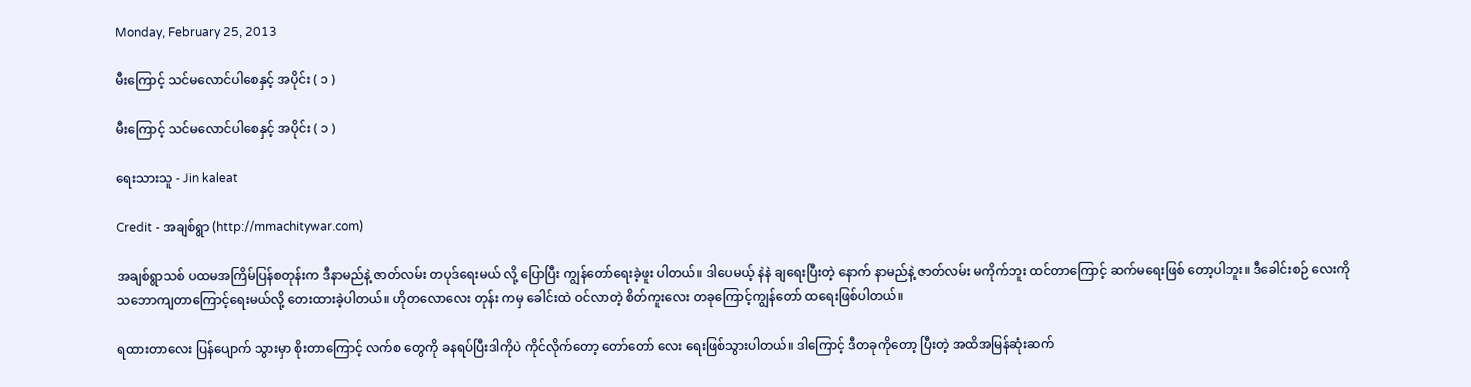Monday, February 25, 2013

မီးကြောင့် သင်မလောင်ပါစေနှင့် အပိုင်း ( ၁ )

မီးကြောင့် သင်မလောင်ပါစေနှင့် အပိုင်း ( ၁ )

ရေးသားသူ - Jin kaleat

Credit - အချစ်ရွာ (http://mmachitywar.com)

အချစ်ရွာသစ် ပထမအကြိမ်ပြန်စတုန်းက ဒီနာမည်နဲ့ ဇာတ်လမ်း တပုဒ်ရေးမယ် လို့ ပြောပြီး ကျွန်တော်ရေးခဲ့ဖူး ပါတယ်။ ဒါပေမယ့် နဲနဲ ချရေးပြီးတဲ့ နောက် နာမည်နဲ့ ဇာတ်လမ်း မကိုက်ဘူး ထင်တာကြောင့် ဆက်မရေးဖြစ် တော့ပါဘူး။ ဒီခေါင်းစဉ် လေးကို သဘောကျတာကြောင့်ရေးမယ်လို့ တေးထားခဲ့ပါတယ်။ ဟိုတလောလေး တုန်း ကမှ ခေါင်းထဲ ဝင်လာတဲ့ စိတ်ကူးလေး တခုကြောင့်ကျွန်တော် ထရေးဖြစ်ပါတယ်။

ရထားတာလေး ပြန်ပျောက် သွားမှာ စိုးတာကြောင့် လက်စ တွေကို ခနရပ်ပြီးဒါကိုပဲ ကိုင်လိုက်တော့ တော်တော် လေး ရေးဖြစ်သွားပါတယ်။ ဒါကြောင့် ဒီတခုကိုတော့ ပြီးတဲ့ အထိအမြန်ဆုံးဆက်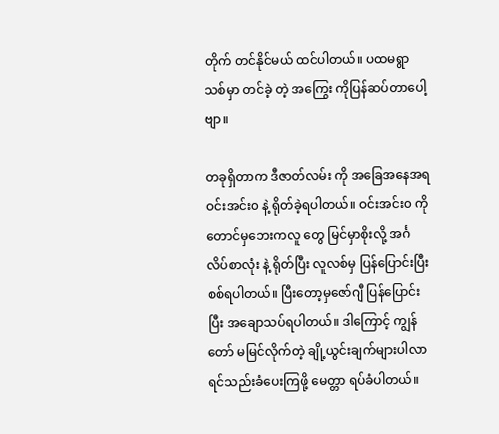တိုက် တင်နိုင်မယ် ထင်ပါတယ်။ ပထမရွာသစ်မှာ တင်ခဲ့ တဲ့ အကြွေး ကိုပြန်ဆပ်တာပေါ့ဗျာ။

တခုရှိတာက ဒီဇာတ်လမ်း ကို အခြေအနေအရ ဝင်းအင်း၀ နဲ့ ရိုတ်ခဲ့ရပါတယ်။ ဝင်းအင်း၀ ကိုတောင်မှဘေးကလူ တွေ မြင်မှာစိုးလို့ အင်္ဂလိပ်စာလုံး နဲ့ ရိုတ်ပြီး လူလစ်မှ ပြန်ပြောင်းပြီး စစ်ရပါတယ်။ ပြီးတော့မှဇော်ဂျီ ပြန်ပြောင်း ပြီး အချောသပ်ရပါတယ်။ ဒါကြောင့် ကျွန်တော် မမြင်လိုက်တဲ့ ချို့ယွင်းချက်များပါလာရင်သည်းခံပေးကြဖို့ မေတ္တာ ရပ်ခံပါတယ်။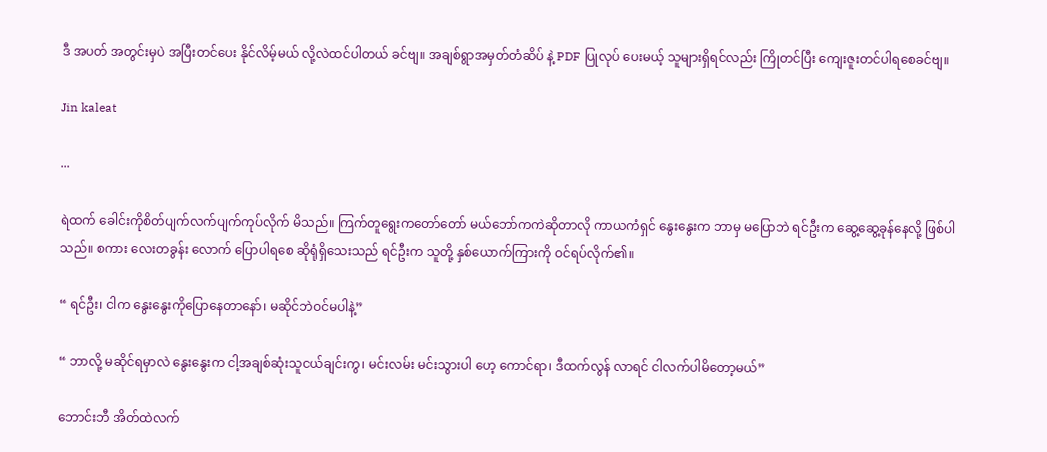ဒီ အပတ် အတွင်းမှပဲ အပြီးတင်ပေး နိုင်လိမ့်မယ် လို့လဲထင်ပါတယ် ခင်ဗျ။ အချစ်ရွာအမှတ်တံဆိပ် နဲ့ PDF ပြုလုပ် ပေးမယ့် သူများရှိရင်လည်း ကြိုတင်ပြီး ကျေးဇူးတင်ပါရစေခင်ဗျ။

Jin kaleat

...

ရဲထက် ခေါင်းကိုစိတ်ပျက်လက်ပျက်ကုပ်လိုက် မိသည်။ ကြက်တူရွေးကတော်တော် မယ်ဘော်ကကဲဆိုတာလို ကာယကံရှင် နွေးနွေးက ဘာမှ မပြောဘဲ ရင်ဦးက ဆွေ့ဆွေ့ခုန်နေလို့ ဖြစ်ပါသည်။ စကား လေးတခွန်း လောက် ပြောပါရစေ ဆိုရုံရှိသေးသည် ရင်ဦးက သူတို့ နှစ်ယောက်ကြားကို ဝင်ရပ်လိုက်၏။

“ ရင်ဦး၊ ငါက နွေးနွေးကိုပြောနေတာနော်၊ မဆိုင်ဘဲဝင်မပါနဲ့”

“ ဘာလို့ မဆိုင်ရမှာလဲ နွေးနွေးက ငါ့အချစ်ဆုံးသူငယ်ချင်းကွ၊ မင်းလမ်း မင်းသွားပါ ဟေ့ ကောင်ရာ၊ ဒီထက်လွန် လာရင် ငါလက်ပါမိတော့မယ်”

ဘောင်းဘီ အိတ်ထဲလက်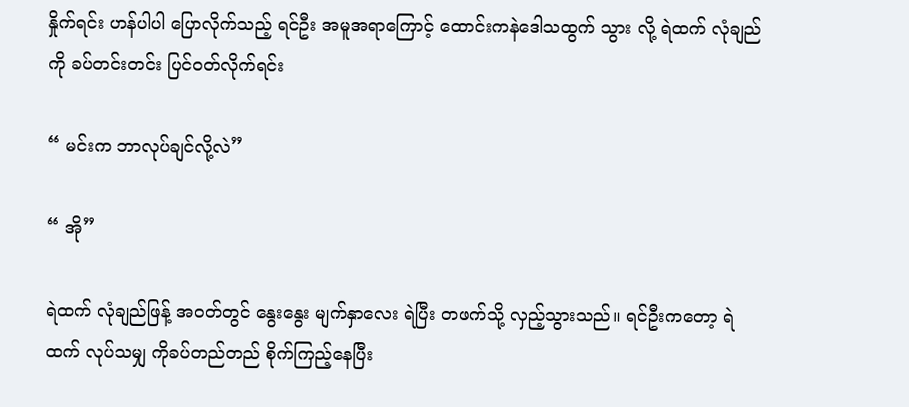နှိုက်ရင်း ဟန်ပါပါ ပြောလိုက်သည့် ရင်ဦး အမူအရာကြောင့် ထောင်းကနဲဒေါသထွက် သွား လို့ ရဲထက် လုံချည်ကို ခပ်တင်းတင်း ပြင်ဝတ်လိုက်ရင်း

“ မင်းက ဘာလုပ်ချင်လို့လဲ”

“ အို”

ရဲထက် လုံချည်ဖြန့် အဝတ်တွင် နွေးနွေး မျက်နှာလေး ရဲပြီး တဖက်သို့ လှည့်သွားသည်။ ရင်ဦးကတော့ ရဲထက် လုပ်သမျှ ကိုခပ်တည်တည် စိုက်ကြည့်နေပြီး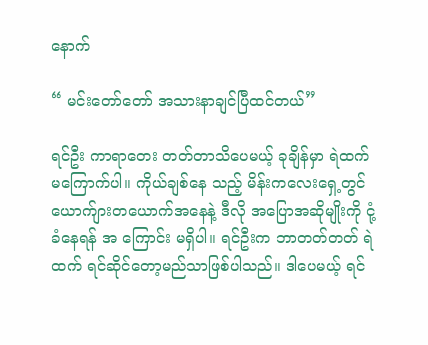နောက်

“ မင်းတော်တော် အသားနာချင်ပြီထင်တယ်”

ရင်ဦး ကာရာတေး တတ်တာသိပေမယ့် ခုချိန်မှာ ရဲထက်မကြောက်ပါ။ ကိုယ်ချစ်နေ သည့် မိန်းကလေးရှေ့တွင် ယောက်ျားတယောက်အနေနဲ့ ဒီလို အပြောအဆိုမျိုးကို ငုံ့ခံနေရန် အ ကြောင်း မရှိပါ။ ရင်ဦးက ဘာတတ်တတ် ရဲထက် ရင်ဆိုင်တော့မည်သာဖြစ်ပါသည်။ ဒါပေမယ့် ရင်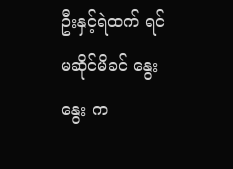ဦးနှင့်ရဲထက် ရင်မဆိုင်မိခင် နွေးနွေး က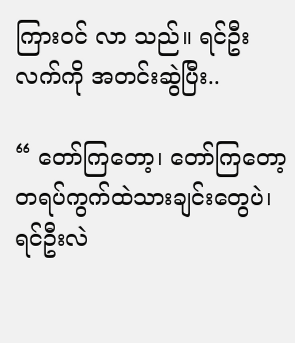ကြားဝင် လာ သည်။ ရင်ဦး လက်ကို အတင်းဆွဲပြီး..

“ တော်ကြတော့၊ တော်ကြတော့ တရပ်ကွက်ထဲသားချင်းတွေပဲ၊ ရင်ဦးလဲ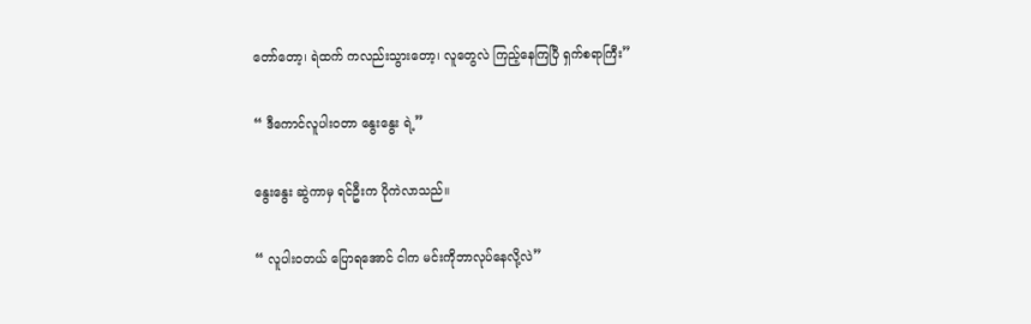တော်တော့၊ ရဲထက် ကလည်းသွားတော့၊ လူတွေလဲ ကြည့်နေကြပြီ ရှက်စရာကြီး”

“ ဒီကောင်လူပါးဝတာ နွေးနွေး ရဲ့”

နွေးနွေး ဆွဲကာမှ ရင်ဦးက ပိုကဲလာသည်။

“ လူပါးဝတယ် ပြောရအောင် ငါက မင်းကိုဘာလုပ်နေလို့လဲ”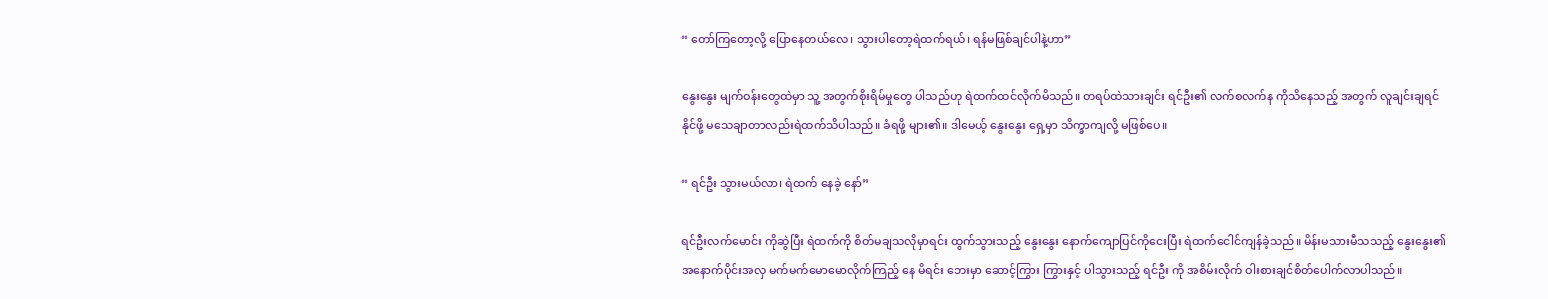“ တော်ကြတော့လို့ ပြောနေတယ်လေ၊ သွားပါတော့ရဲထက်ရယ်၊ ရန်မဖြစ်ချင်ပါနဲ့ဟာ”

နွေးနွေး မျက်ဝန်းတွေထဲမှာ သူ့ အတွက်စိုးရိမ်မှုတွေ ပါသည်ဟု ရဲထက်ထင်လိုက်မိသည်။ တရပ်ထဲသားချင်း ရင်ဦး၏ လက်စလက်န ကိုသိနေသည့် အတွက် လူချင်းချရင် နိုင်ဖို့ မသေချာတာလည်းရဲထက်သိပါသည်။ ခံရဖို့ များ၏။ ဒါမေယ့် နွေးနွေး ရှေ့မှာ သိက္ခာကျလို့ မဖြစ်ပေ။

“ ရင်ဦး သွားမယ်လာ၊ ရဲထက် နေခဲ့ နော်”

ရင်ဦးလက်မောင်း ကိုဆွဲပြီး ရဲထက်ကို စိတ်မချသလိုမှာရင်း ထွက်သွားသည့် နွေးနွေး နောက်ကျောပြင်ကိုငေးပြီး ရဲထက်ငေါင်ကျန်ခဲ့သည်။ မိန်းမသားမီသသည့် နွေးနွေး၏ အနောက်ပိုင်းအလှ မက်မက်မောမောလိုက်ကြည့် နေ မိရင်း ဘေးမှာ ဆောင့်ကြွား ကြွားနှင့် ပါသွားသည့် ရင်ဦး ကို အစိမ်းလိုက် ဝါးစားချင်စိတ်ပေါက်လာပါသည်။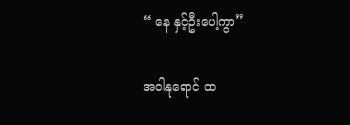“ နေ နှင့်ဦးပေါ့ကွာ”

အဝါနုရောင် ထ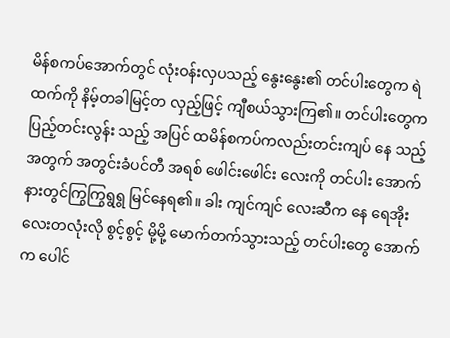မိန်စကပ်အောက်တွင် လုံးဝန်းလှပသည့် နွေးနွေး၏ တင်ပါးတွေက ရဲထက်ကို နိမ့်တခါမြင့်တ လှည့်ဖြင့် ကျီစယ်သွားကြ၏။ တင်ပါးတွေက ပြည့်တင်းလွန်း သည့် အပြင် ထမိန်စကပ်ကလည်းတင်းကျပ် နေ သည့် အတွက် အတွင်းခံပင်တီ အရစ် ဖေါင်းဖေါင်း လေးကို တင်ပါး အောက်နားတွင်ကြွကြွရွရွ မြင်နေရ၏။ ခါး ကျင်ကျင် လေးဆီက နေ ရေအိုးလေးတလုံးလို စွင့်စွင့် မို့မို့ မောက်တက်သွားသည့် တင်ပါးတွေ အောက်က ပေါင်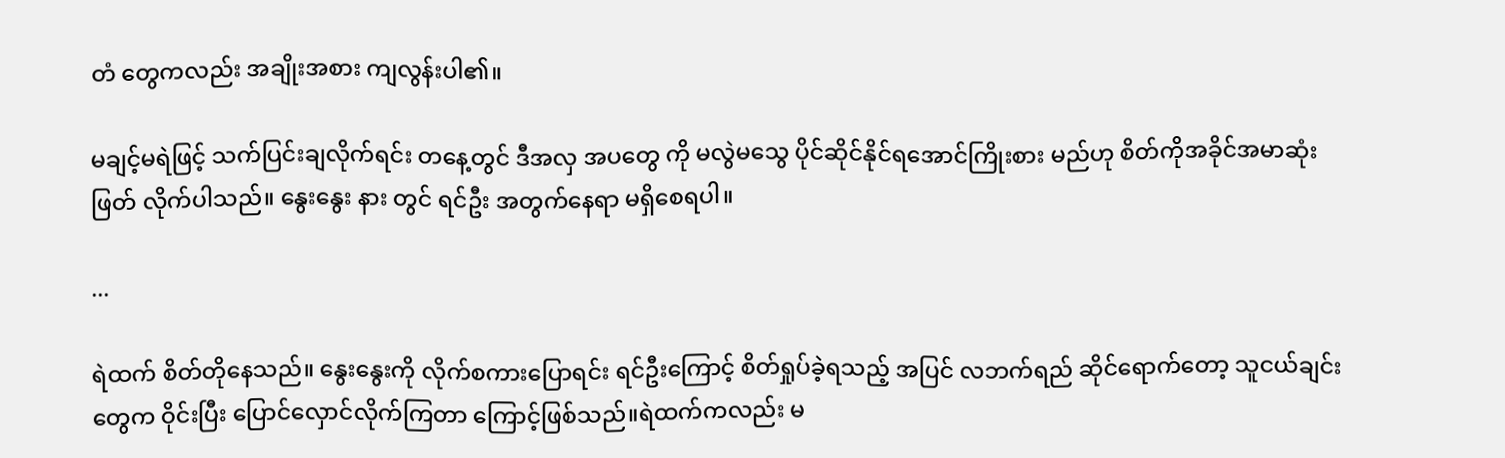တံ တွေကလည်း အချိုးအစား ကျလွန်းပါ၏။

မချင့်မရဲဖြင့် သက်ပြင်းချလိုက်ရင်း တနေ့တွင် ဒီအလှ အပတွေ ကို မလွဲမသွေ ပိုင်ဆိုင်နိုင်ရအောင်ကြိုးစား မည်ဟု စိတ်ကိုအခိုင်အမာဆုံးဖြတ် လိုက်ပါသည်။ နွေးနွေး နား တွင် ရင်ဦး အတွက်နေရာ မရှိစေရပါ။

...

ရဲထက် စိတ်တိုနေသည်။ နွေးနွေးကို လိုက်စကားပြောရင်း ရင်ဦးကြောင့် စိတ်ရှုပ်ခဲ့ရသည့် အပြင် လဘက်ရည် ဆိုင်ရောက်တော့ သူငယ်ချင်းတွေက ဝိုင်းပြီး ပြောင်လှောင်လိုက်ကြတာ ကြောင့်ဖြစ်သည်။ရဲထက်ကလည်း မ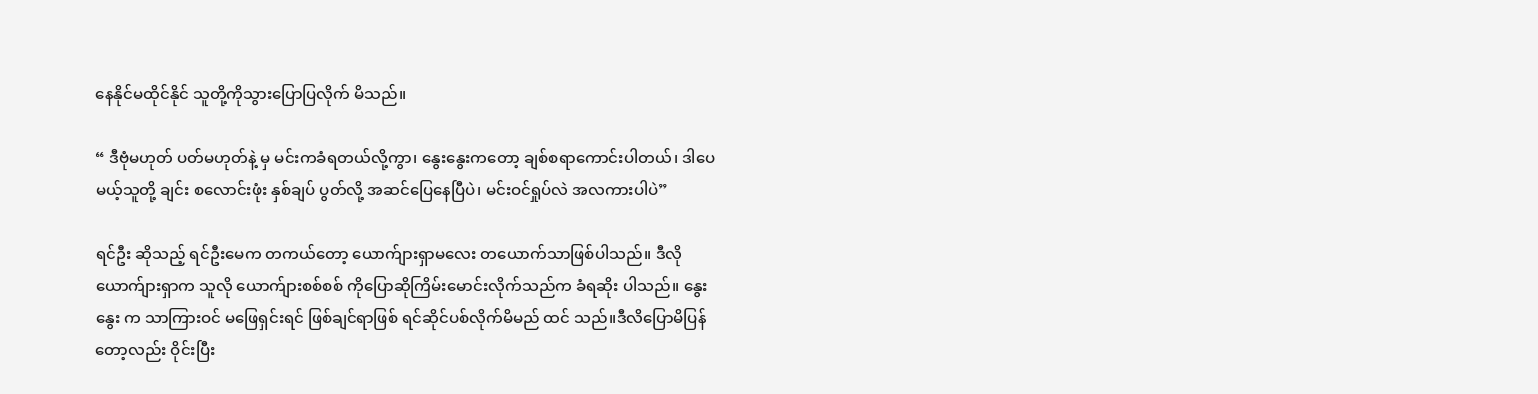နေနိုင်မထိုင်နိုင် သူတို့ကိုသွားပြောပြလိုက် မိသည်။

“ ဒီဗုံမဟုတ် ပတ်မဟုတ်နဲ့ မှ မင်းကခံရတယ်လို့ကွာ၊ နွေးနွေးကတော့ ချစ်စရာကောင်းပါတယ်၊ ဒါပေမယ့်သူတို့ ချင်း စလောင်းဖုံး နှစ်ချပ် ပွတ်လို့ အဆင်ပြေနေပြီပဲ၊ မင်းဝင်ရှုပ်လဲ အလကားပါပဲ”

ရင်ဦး ဆိုသည့် ရင်ဦးမေက တကယ်တော့ ယောက်ျားရှာမလေး တယောက်သာဖြစ်ပါသည်။ ဒီလို ယောက်ျားရှာက သူလို ယောက်ျားစစ်စစ် ကိုပြောဆိုကြိမ်းမောင်းလိုက်သည်က ခံရဆိုး ပါသည်။ နွေးနွေး က သာကြားဝင် မဖြေရှင်းရင် ဖြစ်ချင်ရာဖြစ် ရင်ဆိုင်ပစ်လိုက်မိမည် ထင် သည်။ဒီလိပြောမိပြန်တော့လည်း ဝိုင်းပြီး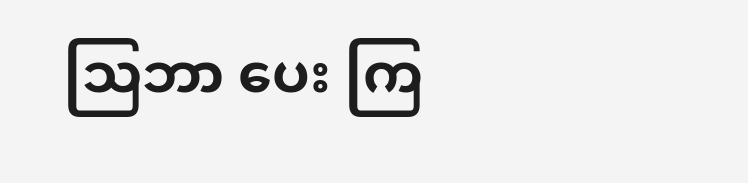သြဘာ ပေး ကြ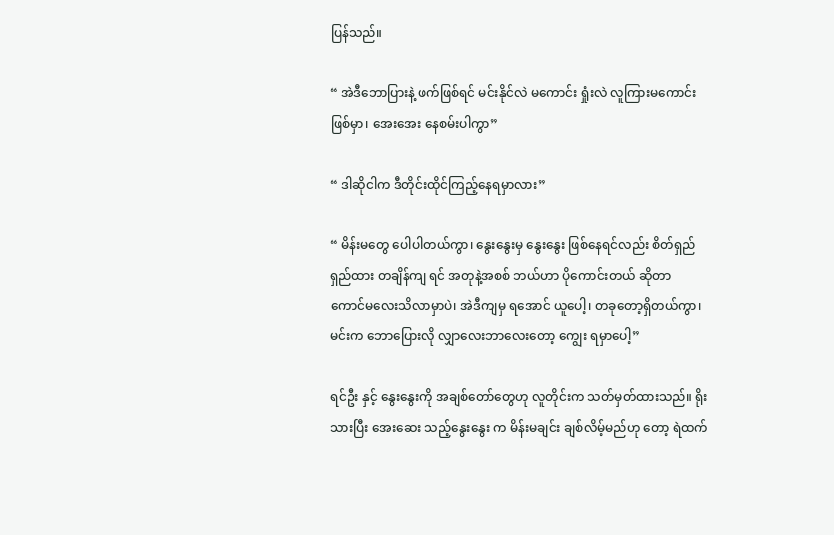ပြန်သည်။

“ အဲဒီဘောပြားနဲ့ ဖက်ဖြစ်ရင် မင်းနိုင်လဲ မကောင်း ရှုံးလဲ လူကြားမကောင်း ဖြစ်မှာ၊ အေးအေး နေစမ်းပါကွာ”

“ ဒါဆိုငါက ဒီတိုင်းထိုင်ကြည့်နေရမှာလား”

“ မိန်းမတွေ ပေါပါတယ်ကွာ၊ နွေးနွေးမှ နွေးနွေး ဖြစ်နေရင်လည်း စိတ်ရှည်ရှည်ထား တချိန်ကျ ရင် အတုနဲ့အစစ် ဘယ်ဟာ ပိုကောင်းတယ် ဆိုတာ ကောင်မလေးသိလာမှာပဲ၊ အဲဒီကျမှ ရအောင် ယူပေါ့၊ တခုတော့ရှိတယ်ကွာ၊ မင်းက ဘောပြေားလို လျှာလေးဘာလေးတော့ ကျွေး ရမှာပေါ့”

ရင်ဦး နှင့် နွေးနွေးကို အချစ်တော်တွေဟု လူတိုင်းက သတ်မှတ်ထားသည်။ ရိုးသားပြီး အေးဆေး သည့်နွေးနွေး က မိန်းမချင်း ချစ်လိမ့်မည်ဟု တော့ ရဲထက်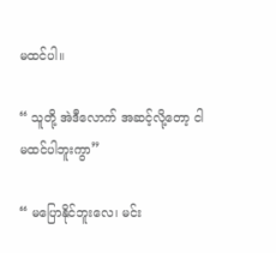မထင်ပါ။

“ သူတို့ အဲဒီလောက် အဆင့်လို့တော့ ငါမထင်ပါဘူးကွာ”

“ မပြောနိုင်ဘူးလေ၊ မင်း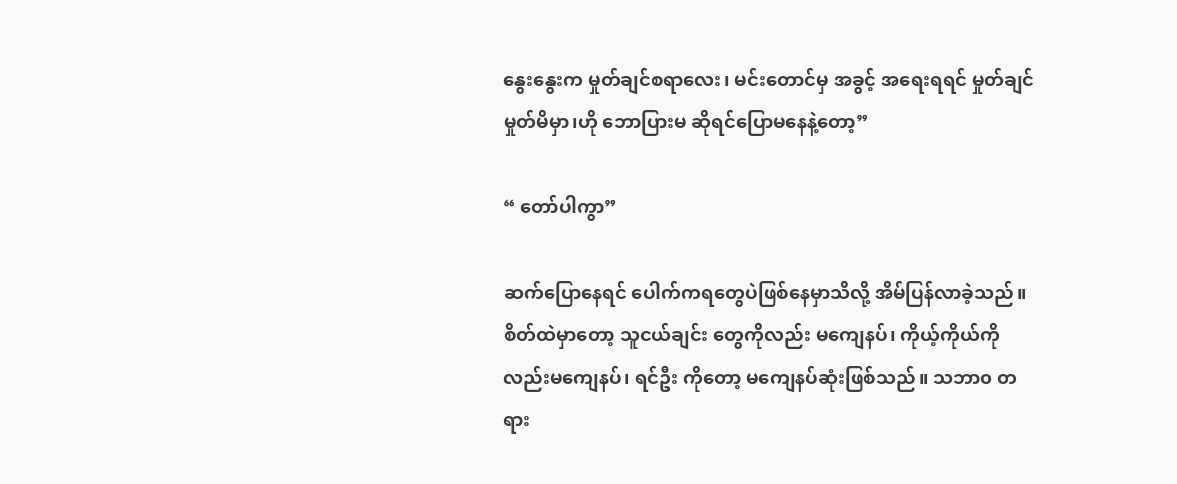နွေးနွေးက မှုတ်ချင်စရာလေး၊ မင်းတောင်မှ အခွင့် အရေးရရင် မှုတ်ချင် မှုတ်မိမှာ၊ဟို ဘောပြားမ ဆိုရင်ပြောမနေနဲ့တော့”

“ တော်ပါကွာ”

ဆက်ပြောနေရင် ပေါက်ကရတွေပဲဖြစ်နေမှာသိလို့ အိမ်ပြန်လာခဲ့သည်။ စိတ်ထဲမှာတော့ သူငယ်ချင်း တွေကိုလည်း မကျေနပ်၊ ကိုယ့်ကိုယ်ကို လည်းမကျေနပ်၊ ရင်ဦး ကိုတော့ မကျေနပ်ဆုံးဖြစ်သည်။ သဘာ၀ တရား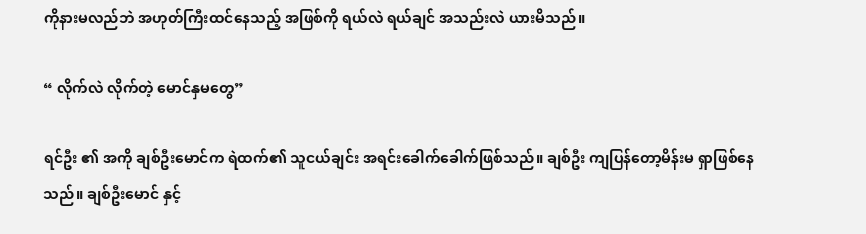ကိုနားမလည်ဘဲ အဟုတ်ကြီးထင်နေသည့် အဖြစ်ကို ရယ်လဲ ရယ်ချင် အသည်းလဲ ယားမိသည်။

“ လိုက်လဲ လိုက်တဲ့ မောင်နှမတွေ”

ရင်ဦး ၏ အကို ချစ်ဦးမောင်က ရဲထက်၏ သူငယ်ချင်း အရင်းခေါက်ခေါက်ဖြစ်သည်။ ချစ်ဦး ကျပြန်တော့မိန်းမ ရှာဖြစ်နေသည်။ ချစ်ဦးမောင် နှင့်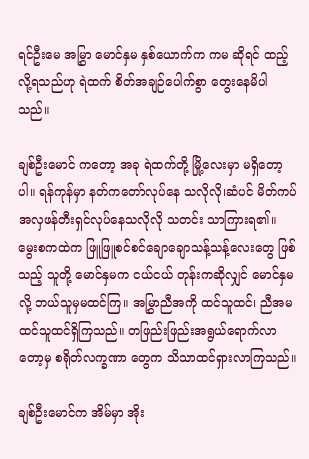ရင်ဦးမေ အမြွှာ မောင်နှမ နှစ်ယောက်က ကမ ဆိုရင် ထည့်လို့ရသည်ဟု ရဲထက် စိတ်အချဉ်ပေါက်စွာ တွေးနေမိပါသည်။

ချစ်ဦးမောင် ကတော့ အခု ရဲထက်တို့ မြို့လေးမှာ မရှိတော့ပါ။ ရန်ကုန်မှာ နတ်ကတော်လုပ်နေ သလိုလို၊ဆံပင် မိတ်ကပ် အလှဖန်တီးရှင်လုပ်နေသလိုလို သတင်း သာကြားရ၏။ မွေးစကထဲက ဖြူဖြူစင်စင်ချောချောသန့်သန့်လေးတွေ ဖြစ်သည့် သူတို့ မောင်နှမက ငယ်ငယ် တုန်းကဆိုလျှင် မောင်နှမလို့ ဘယ်သူမှမထင်ကြ။ အမြွှာညီအကို ထင်သူထင်၊ ညီအမ ထင်သူထင်ရှိကြသည်။ တဖြည်းဖြည်းအရွယ်ရောက်လာတော့မှ စရိုတ်လက္ခဏာ တွေက သိသာထင်ရှားလာကြသည်။

ချစ်ဦးမောင်က အိမ်မှာ အိုး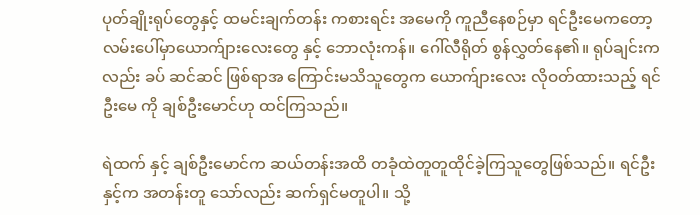ပုတ်ချိုးရုပ်တွေနှင့် ထမင်းချက်တန်း ကစားရင်း အမေကို ကူညီနေစဉ်မှာ ရင်ဦးမေကတော့ လမ်းပေါ်မှာယောက်ျားလေးတွေ နှင့် ဘောလုံးကန်။ ဂေါ်လီရိုတ် စွန်လွှတ်နေ၏။ ရုပ်ချင်းကလည်း ခပ် ဆင်ဆင် ဖြစ်ရာအ ကြောင်းမသိသူတွေက ယောက်ျားလေး လိုဝတ်ထားသည့် ရင်ဦးမေ ကို ချစ်ဦးမောင်ဟု ထင်ကြသည်။

ရဲထက် နှင့် ချစ်ဦးမောင်က ဆယ်တန်းအထိ တခုံထဲတူတူထိုင်ခဲ့ကြသူတွေဖြစ်သည်။ ရင်ဦး နှင့်က အတန်းတူ သော်လည်း ဆက်ရှင်မတူပါ။ သို့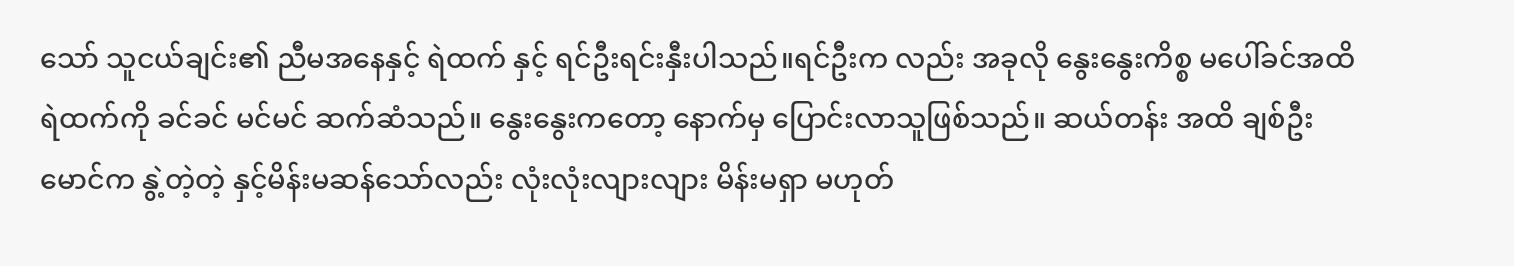သော် သူငယ်ချင်း၏ ညီမအနေနှင့် ရဲထက် နှင့် ရင်ဦးရင်းနှီးပါသည်။ရင်ဦးက လည်း အခုလို နွေးနွေးကိစ္စ မပေါ်ခင်အထိ ရဲထက်ကို ခင်ခင် မင်မင် ဆက်ဆံသည်။ နွေးနွေးကတော့ နောက်မှ ပြောင်းလာသူဖြစ်သည်။ ဆယ်တန်း အထိ ချစ်ဦးမောင်က နွဲ့တဲ့တဲ့ နှင့်မိန်းမဆန်သော်လည်း လုံးလုံးလျားလျား မိန်းမရှာ မဟုတ်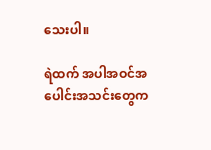သေးပါ။

ရဲထက် အပါအဝင်အပေါင်းအသင်းတွေက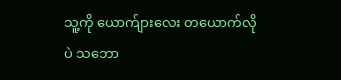သူ့ကို ယောက်ျားလေး တယောက်လိုပဲ သဘော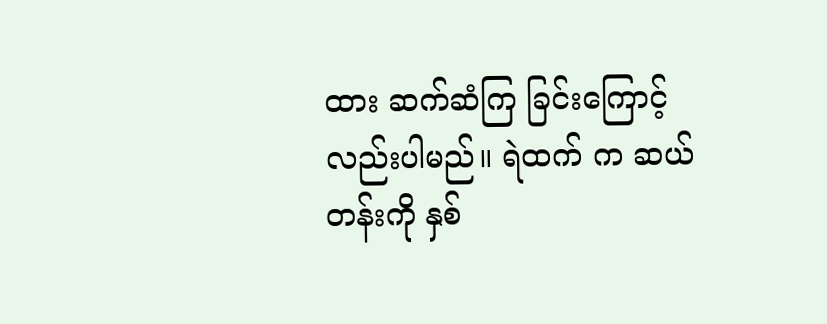ထား ဆက်ဆံကြ ခြင်းကြောင့်လည်းပါမည်။ ရဲထက် က ဆယ်တန်းကို နှစ်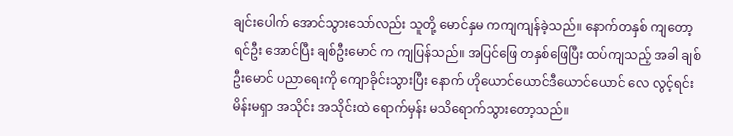ချင်းပေါက် အောင်သွားသော်လည်း သူတို့ မောင်နှမ ကကျကျန်ခဲ့သည်။ နောက်တနှစ် ကျတော့ ရင်ဦး အောင်ပြီး ချစ်ဦးမောင် က ကျပြန်သည်။ အပြင်ဖြေ တနှစ်ဖြေပြီး ထပ်ကျသည့် အခါ ချစ်ဦးမောင် ပညာရေးကို ကျောခိုင်းသွားပြီး နောက် ဟိုယောင်ယောင်ဒီယောင်ယောင် လေ လွင့်ရင်း မိန်းမရှာ အသိုင်း အသိုင်းထဲ ရောက်မှန်း မသိရောက်သွားတော့သည်။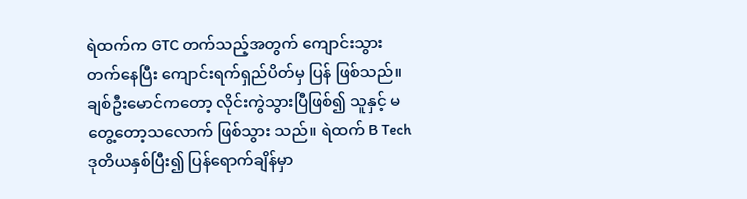ရဲထက်က GTC တက်သည့်အတွက် ကျောင်းသွားတက်နေပြီး ကျောင်းရက်ရှည်ပိတ်မှ ပြန် ဖြစ်သည်။ ချစ်ဦးမောင်ကတော့ လိုင်းကွဲသွားပြီဖြစ်၍ သူနှင့် မတွေ့တော့သလောက် ဖြစ်သွား သည်။ ရဲထက် B Tech ဒုတိယနှစ်ပြီး၍ ပြန်ရောက်ချိန်မှာ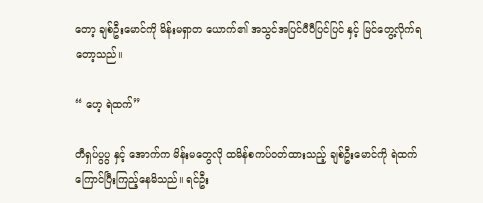တော့ ချစ်ဦးမောင်ကို မိန်းမရှာတ ယောက်၏ အသွင်အပြင်ပီပီပြင်ပြင် နှင့် မြင်တွေ့လိုက်ရတော့သည်။

“ ဟေ့ ရဲထက်”

တီရှပ်ပွပွ နှင့် အောက်က မိန်းမတွေလို ထမိန်စကပ်ဝတ်ထားသည့် ချစ်ဦးမောင်ကို ရဲထက် ကြောင်ပြီးကြည့်နေမိသည်။ ရင်ဦး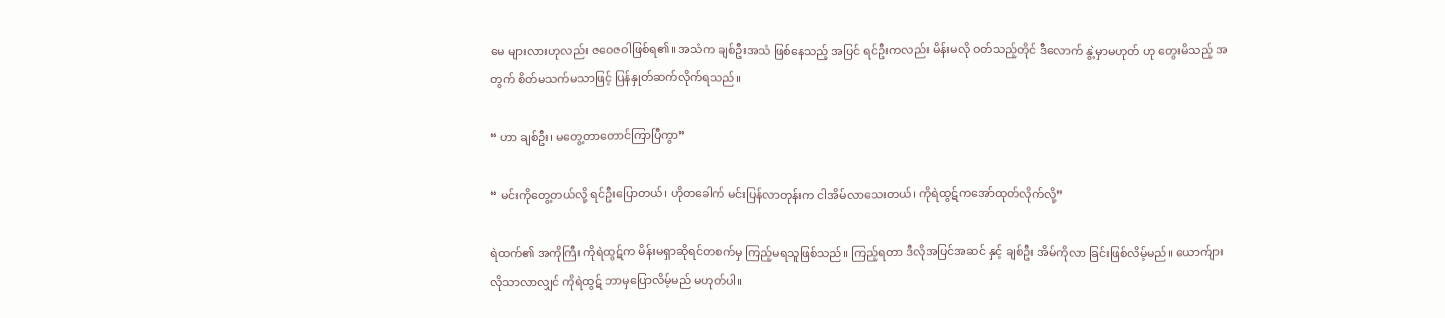မေ များလားဟုလည်း ဇဝေဇဝါဖြစ်ရ၏။ အသံက ချစ်ဦးအသံ ဖြစ်နေသည့် အပြင် ရင်ဦးကလည်း မိန်းမလို ဝတ်သည့်တိုင် ဒီလောက် နွဲ့မှာမဟုတ် ဟု တွေးမိသည့် အတွက် စိတ်မသက်မသာဖြင့် ပြန်နှုတ်ဆက်လိုက်ရသည်။

“ ဟာ ချစ်ဦး၊ မတွေ့တာတောင်ကြာပြီကွာ”

“ မင်းကိုတွေ့တယ်လို့ ရင်ဦးပြောတယ်၊ ဟိုတခေါက် မင်းပြန်လာတုန်းက ငါအိမ်လာသေးတယ်၊ ကိုရဲထွဋ်ကအော်ထုတ်လိုက်လို့”

ရဲထက်၏ အကိုကြီး ကိုရဲထွဋ်က မိန်းမရှာဆိုရင်တစက်မှ ကြည့်မရသူဖြစ်သည်။ ကြည့်ရတာ ဒီလိုအပြင်အဆင် နှင့် ချစ်ဦး အိမ်ကိုလာ ခြင်းဖြစ်လိမ့်မည်။ ယောက်ျားလိုသာလာလျှင် ကိုရဲထွဋ် ဘာမှပြောလိမ့်မည် မဟုတ်ပါ။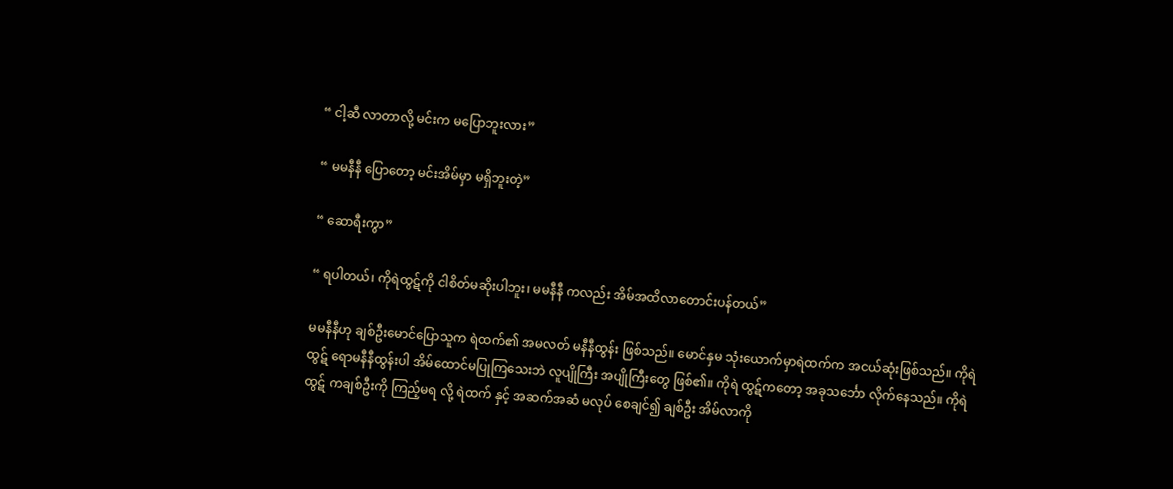“ ငါ့ဆီ လာတာလို့ မင်းက မပြောဘူးလား”

“ မမနီနီ ပြောတော့ မင်းအိမ်မှာ မရှိဘူးတဲ့”

“ ဆောရီးကွာ”

“ ရပါတယ်၊ ကိုရဲထွဋ်ကို ငါစိတ်မဆိုးပါဘူး၊ မမနီနီ ကလည်း အိမ်အထိလာတောင်းပန်တယ်”

မမနီနီဟု ချစ်ဦးမောင်ပြောသူက ရဲထက်၏ အမလတ် မနီနီထွန်း ဖြစ်သည်။ မောင်နှမ သုံးယောက်မှာရဲထက်က အငယ်ဆုံးဖြစ်သည်။ ကိုရဲထွဋ် ရောမနီနီထွန်းပါ အိမ်ထောင်မပြုကြသေးဘဲ လူပျိုကြီး အပျိုကြီးတွေ ဖြစ်၏။ ကိုရဲ ထွဋ်ကတော့ အခုသင်္ဘော လိုက်နေသည်။ ကိုရဲထွဋ် ကချစ်ဦးကို ကြည့်မရ လို့ ရဲထက် နှင့် အဆက်အဆံ မလုပ် စေချင်၍ ချစ်ဦး အိမ်လာကို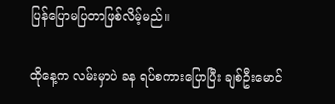ပြန်ပြောမပြတာဖြစ်လိမ့်မည်။

ထိုနေ့က လမ်းမှာပဲ ခန ရပ်စကားပြောပြီး ချစ်ဦးမောင်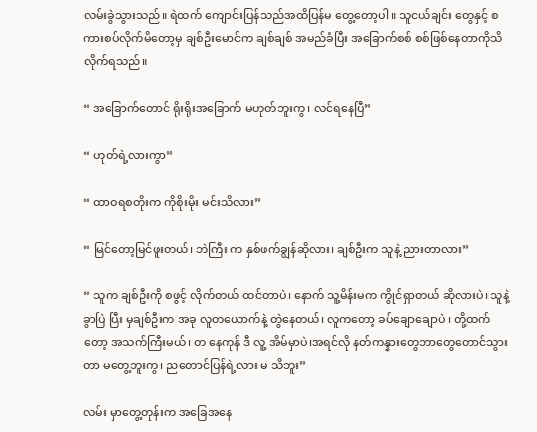လမ်းခွဲသွားသည်။ ရဲထက် ကျောင်းပြန်သည်အထိပြန်မ တွေ့တော့ပါ။ သူငယ်ချင်း တွေနှင့် စကားစပ်လိုက်မိတော့မှ ချစ်ဦးမောင်က ချစ်ချစ် အမည်ခံပြီး အခြောက်စစ် စစ်ဖြစ်နေတာကိုသိလိုက်ရသည်။

“ အခြောက်တောင် ရိုးရိုးအခြောက် မဟုတ်ဘူးကွ၊ လင်ရနေပြီ”

“ ဟုတ်ရဲ့လားကွာ”

“ ထာဝရစတိုးက ကိုစိုးမိုး မင်းသိလား”

“ မြင်တော့မြင်ဖူးတယ်၊ ဘဲကြီး က နှစ်ဖက်ချွန်ဆိုလား၊ ချစ်ဦးက သူနဲ့ ညားတာလား”

“ သူက ချစ်ဦးကို စဖွင့် လိုက်တယ် ထင်တာပဲ၊ နောက် သူ့မိန်းမက ကွိုင်ရှာတယ် ဆိုလားပဲ၊ သူနဲ့ ခွာပြဲ ပြီး မှချစ်ဦးက အခု လူတယောက်နဲ့ တွဲနေတယ်၊ လူကတော့ ခပ်ချောချောပဲ ၊ တို့ထက်တော့ အသက်ကြီးမယ်၊ တ နေကုန် ဒီ လူ့ အိမ်မှာပဲ၊အရင်လို နတ်ကန္နားတွေဘာတွေတောင်သွားတာ မတွေ့ဘူးကွ၊ ညတောင်ပြန်ရဲ့လား မ သိဘူး”

လမ်း မှာတွေ့တုန်းက အခြေအနေ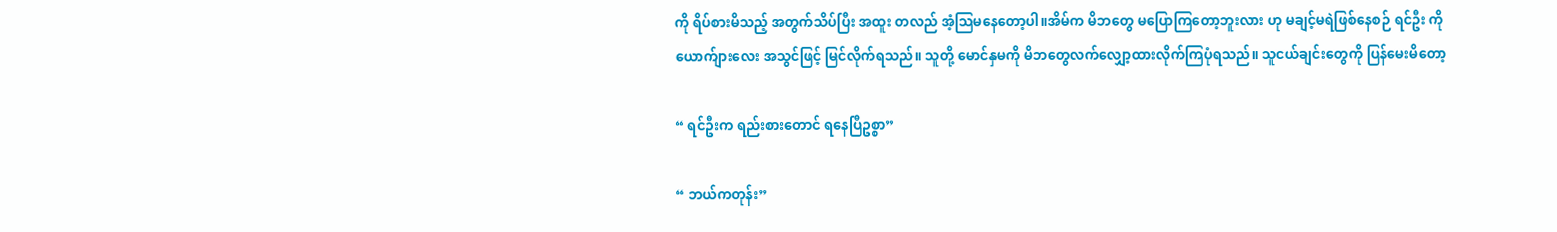ကို ရိပ်စားမိသည့် အတွက်သိပ်ပြီး အထူး တလည် အံ့သြမနေတော့ပါ။အိမ်က မိဘတွေ မပြောကြတော့ဘူးလား ဟု မချင့်မရဲဖြစ်နေစဉ် ရင်ဦး ကို ယောက်ျားလေး အသွင်ဖြင့် မြင်လိုက်ရသည်။ သူတို့ မောင်နှမကို မိဘတွေလက်လျှော့ထားလိုက်ကြပုံရသည်။ သူငယ်ချင်းတွေကို ပြန်မေးမိတော့

“ ရင်ဦးက ရည်းစားတောင် ရနေပြီဥစ္စာ”

“ ဘယ်ကတုန်း”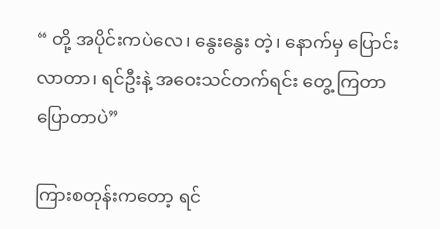“ တို့ အပိုင်းကပဲလေ၊ နွေးနွေး တဲ့၊ နောက်မှ ပြောင်းလာတာ၊ ရင်ဦးနဲ့ အဝေးသင်တက်ရင်း တွေ့ ကြတာပြောတာပဲ”

ကြားစတုန်းကတော့ ရင်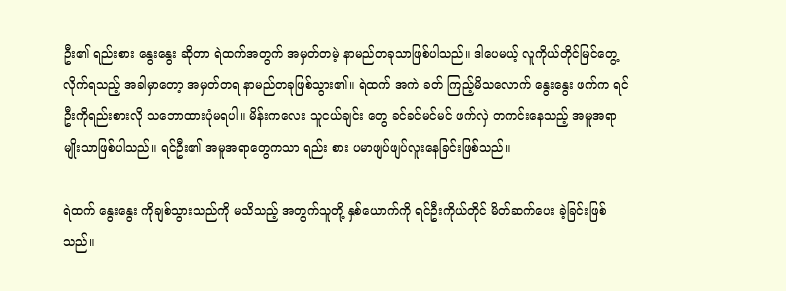ဦး၏ ရည်းစား နွေးနွေး ဆိုတာ ရဲထက်အတွက် အမှတ်တမဲ့ နာမည်တခုသာဖြစ်ပါသည်။ ဒါပေမယ့် လူကိုယ်တိုင်မြင်တွေ့ လိုက်ရသည့် အခါမှာတော့ အမှတ်တရ နာမည်တခုဖြစ်သွား၏။ ရဲထက် အကဲ ခတ် ကြည့်မိသလောက် နွေးနွေး ဖက်က ရင်ဦးကိုရည်းစားလို သဘောထားပုံမရပါ။ မိန်းကလေး သူငယ်ချင်း တွေ ခင်ခင်မင်မင် ဖက်လှဲ တကင်းနေသည့် အမူအရာမျိုးသာဖြစ်ပါသည်။ ရင်ဦး၏ အမူအရာတွေကသာ ရည်း စား ပမာဖျပ်ဖျပ်လူးနေခြင်းဖြစ်သည်။

ရဲထက် နွေးနွေး ကိုချစ်သွားသည်ကို မသိသည့် အတွက်သူတို့ နှစ်ယောက်ကို ရင်ဦးကိုယ်တိုင် မိတ်ဆက်ပေး ခဲ့ခြင်းဖြစ်သည်။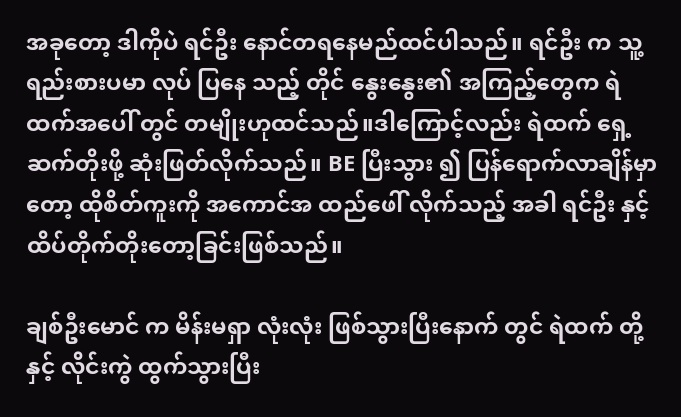အခုတော့ ဒါကိုပဲ ရင်ဦး နောင်တရနေမည်ထင်ပါသည်။ ရင်ဦး က သူ့ရည်းစားပမာ လုပ် ပြနေ သည့် တိုင် နွေးနွေး၏ အကြည့်တွေက ရဲထက်အပေါ် တွင် တမျိုးဟုထင်သည်။ဒါကြောင့်လည်း ရဲထက် ရှေ့ ဆက်တိုးဖို့ ဆုံးဖြတ်လိုက်သည်။ BE ပြီးသွား ၍ ပြန်ရောက်လာချိန်မှာတော့ ထိုစိတ်ကူးကို အကောင်အ ထည်ဖေါ် လိုက်သည့် အခါ ရင်ဦး နှင့်ထိပ်တိုက်တိုးတော့ခြင်းဖြစ်သည်။

ချစ်ဦးမောင် က မိန်းမရှာ လုံးလုံး ဖြစ်သွားပြီးနောက် တွင် ရဲထက် တို့ နှင့် လိုင်းကွဲ ထွက်သွားပြီး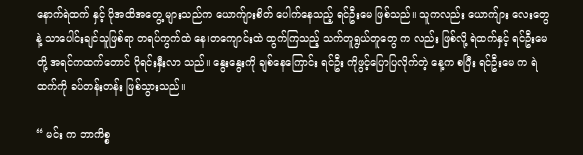နောက်ရဲထက် နှင့် ပိုအထိအတွေ့ များသည်က ယောက်ျားစိတ် ပေါက်နေသည့် ရင်ဦးမေ ဖြစ်သည်။ သူကလည်း ယောက်ျား လေးတွေ နဲ့ သာပေါင်းချင်သူဖြစ်ရာ တရပ်ကွက်ထဲ နေ၊တကျောင်းထဲ ထွက်ကြသည့် သက်တူရွယ်တူတွေ က လည်း ဖြစ်လို့ ရဲထက်နှင့် ရင်ဦးမေ တို့ အရင်ကထက်တောင် ပိုရင်းနှီးလာ သည်။ နွေးနွေးကို ချစ်နေကြောင်း ရင်ဦး ကိုဖွင့်ပြောပြလိုက်တဲ့ နေ့က စပြီး ရင်ဦးမေ က ရဲထက်ကို ခပ်တန်းတန်း ဖြစ်သွားသည်။

“ မင်း က ဘာကိစ္စ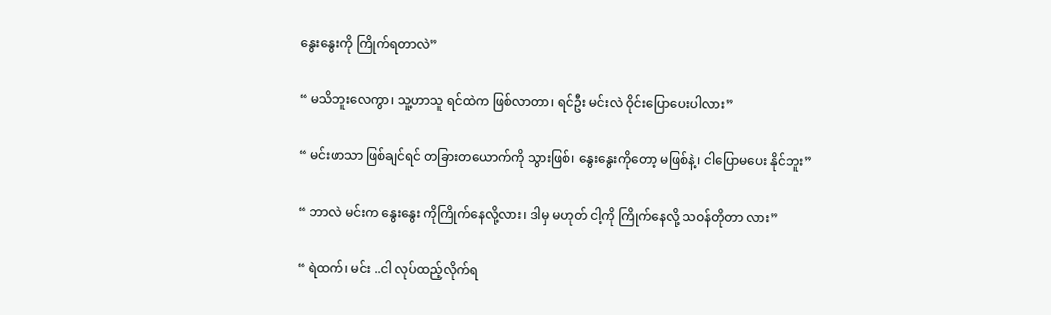နွေးနွေးကို ကြိုက်ရတာလဲ”

“ မသိဘူးလေကွာ၊ သူ့ဟာသူ ရင်ထဲက ဖြစ်လာတာ၊ ရင်ဦး မင်းလဲ ဝိုင်းပြောပေးပါလား”

“ မင်းဖာသာ ဖြစ်ချင်ရင် တခြားတယောက်ကို သွားဖြစ်၊ နွေးနွေးကိုတော့ မဖြစ်နဲ့၊ ငါပြောမပေး နိုင်ဘူး”

“ ဘာလဲ မင်းက နွေးနွေး ကိုကြိုက်နေလို့လား၊ ဒါမှ မဟုတ် ငါ့ကို ကြိုက်နေလို့ သဝန်တိုတာ လား”

“ ရဲထက်၊ မင်း ..ငါ လုပ်ထည့်လိုက်ရ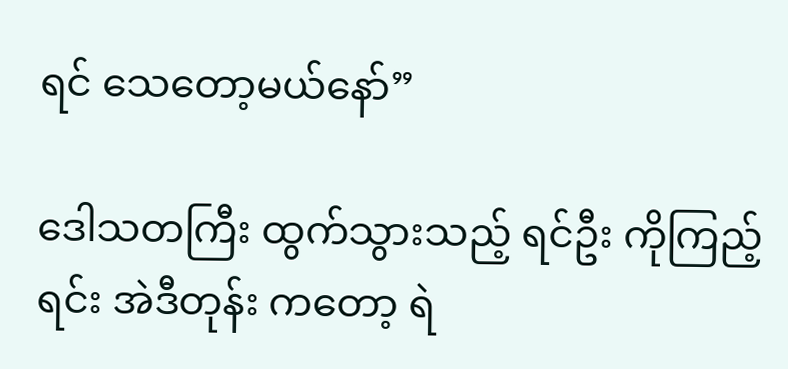ရင် သေတော့မယ်နော်”

ဒေါသတကြီး ထွက်သွားသည့် ရင်ဦး ကိုကြည့်ရင်း အဲဒီတုန်း ကတော့ ရဲ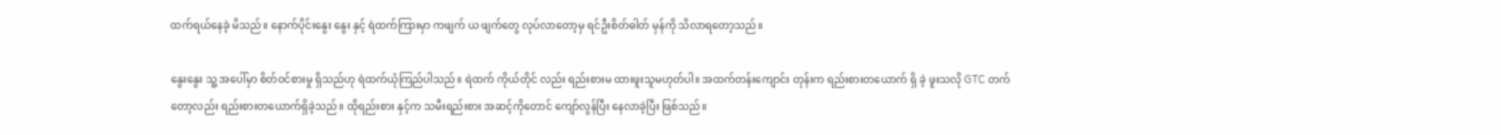ထက်ရယ်နေခဲ့ မိသည်။ နောက်ပိုင်းနွေး နွေး နှင့် ရဲထက်ကြားမှာ ကဖျက် ယ ဖျက်တွေ လုပ်လာတော့မှ ရင်ဦးစိတ်ဓါတ် မှန်ကို သိလာရတော့သည်။

နွေးနွေး သူ့ အပေါ်မှာ စိတ်ဝင်စားမှု ရှိသည်ဟု ရဲထက်ယုံကြည်ပါသည်။ ရဲထက် ကိုယ်တိုင် လည်း ရည်းစားမ ထားဖူးသူမဟုတ်ပါ။ အထက်တန်းကျောင်း တုန်းက ရည်းစားတယောက် ရှိ ခဲ့ ဖူးသလို GTC တက်တော့လည်း ရည်းစားတယောက်ရှိခဲ့သည်။ ထိုရည်းစား နှင့်က သမီးရည်းစား အဆင့်ကိုတောင် ကျော်လွန်ပြီး နေလာခဲ့ပြီး ဖြစ်သည်။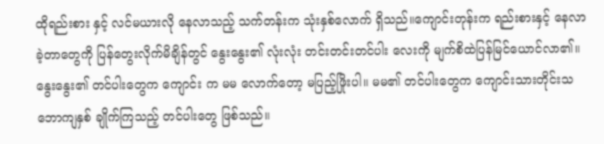ထိုရည်းစား နှင့် လင်မယားလို နေလာသည့် သက်တန်းက သုံးနှစ်လောက် ရှိသည်။ကျောင်းတုန်းက ရည်းစားနှင့် နေလာခဲ့တာတွေကို ပြန်တွေးလိုက်မိချိန်တွင် နွေးနွေး၏ လုံးလုံး တင်းတင်းတင်ပါး လေးကို မျက်စိထဲပြန်မြင်ယောင်လာ၏။ နွေးနွေး၏ တင်ပါးတွေက ကျောင်း က မမ လောက်တော့ မပြည့်ဖြိုးပါ။ မမ၏ တင်ပါးတွေက ကျောင်းသားတိုင်းသဘောကျနှစ် ချိုက်ကြသည့် တင်ပါးတွေ ဖြစ်သည်။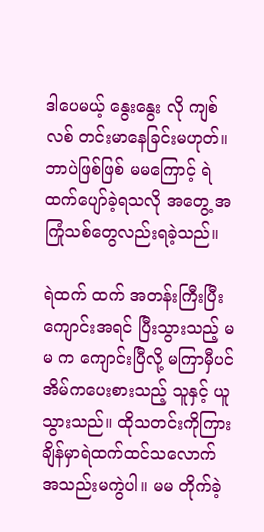ဒါပေမယ့် နွေးနွေး လို ကျစ်လစ် တင်းမာနေခြင်းမဟုတ်။ ဘာပဲဖြစ်ဖြစ် မမကြောင့် ရဲထက်ပျော်ခဲ့ရသလို အတွေ့ အကြုံသစ်တွေလည်းရခဲ့သည်။

ရဲထက် ထက် အတန်းကြီးပြီး ကျောင်းအရင် ပြီးသွားသည့် မမ က ကျောင်းပြီလို့ မကြာမှီပင် အိမ်ကပေးစားသည့် သူနှင့် ယူသွားသည်။ ထိုသတင်းကိုကြား ချိန်မှာရဲထက်ထင်သလောက် အသည်းမကွဲပါ။ မမ တိုက်ခဲ့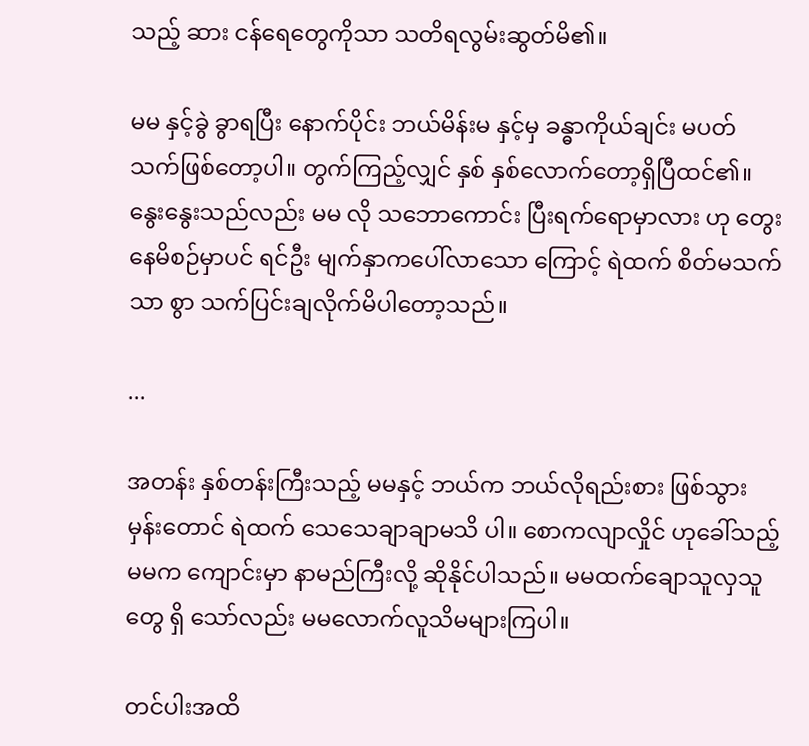သည့် ဆား ငန်ရေတွေကိုသာ သတိရလွမ်းဆွတ်မိ၏။

မမ နှင့်ခွဲ ခွာရပြီး နောက်ပိုင်း ဘယ်မိန်းမ နှင့်မှ ခန္ဓာကိုယ်ချင်း မပတ် သက်ဖြစ်တော့ပါ။ တွက်ကြည့်လျှင် နှစ် နှစ်လောက်တော့ရှိပြီထင်၏။ နွေးနွေးသည်လည်း မမ လို သဘောကောင်း ပြီးရက်ရောမှာလား ဟု တွေးနေမိစဉ်မှာပင် ရင်ဦး မျက်နှာကပေါ်လာသော ကြောင့် ရဲထက် စိတ်မသက် သာ စွာ သက်ပြင်းချလိုက်မိပါတော့သည်။

...

အတန်း နှစ်တန်းကြီးသည့် မမနှင့် ဘယ်က ဘယ်လိုရည်းစား ဖြစ်သွားမှန်းတောင် ရဲထက် သေသေချာချာမသိ ပါ။ စောကလျာလှိုင် ဟုခေါ်သည့် မမက ကျောင်းမှာ နာမည်ကြီးလို့ ဆိုနိုင်ပါသည်။ မမထက်ချောသူလှသူတွေ ရှိ သော်လည်း မမလောက်လူသိမများကြပါ။

တင်ပါးအထိ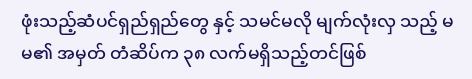ဖုံးသည့်ဆံပင်ရှည်ရှည်တွေ နှင့် သမင်မလို မျက်လုံးလှ သည့် မမ၏ အမှတ် တံဆိပ်က ၃၈ လက်မရှိသည့်တင်ဖြစ်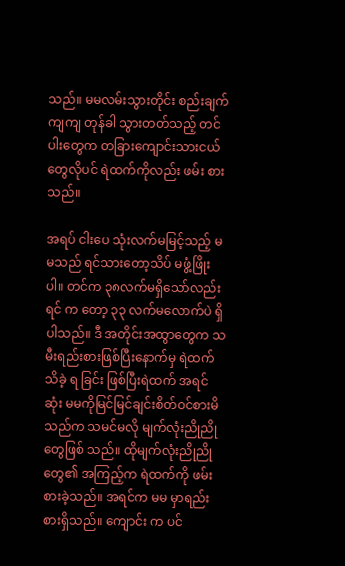သည်။ မမလမ်းသွားတိုင်း စည်းချက်ကျကျ တုန်ခါ သွားတတ်သည့် တင်ပါးတွေက တခြားကျောင်းသားငယ်တွေလိုပင် ရဲထက်ကိုလည်း ဖမ်း စားသည်။

အရပ် ငါးပေ သုံးလက်မမြင့်သည့် မမသည် ရင်သားတော့သိပ် မဖွံ့ဖြိုးပါ။ တင်က ၃၈လက်မရှိသော်လည်းရင် က တော့ ၃၃ လက်မလောက်ပဲ ရှိပါသည်။ ဒီ အတိုင်းအထွာတွေက သမီးရည်းစားဖြစ်ပြီးနောက်မှ ရဲထက်သိခဲ့ ရ ခြင်း ဖြစ်ပြီးရဲထက် အရင် ဆုံး မမကိုမြင်မြင်ချင်းစိတ်ဝင်စားမိသည်က သမင်မလို မျက်လုံးညိုညို တွေဖြစ် သည်။ ထိုမျက်လုံးညိုညို တွေ၏ အကြည့်က ရဲထက်ကို ဖမ်းစားခဲ့သည်။ အရင်က မမ မှာရည်းစားရှိသည်။ ကျောင်း က ပင်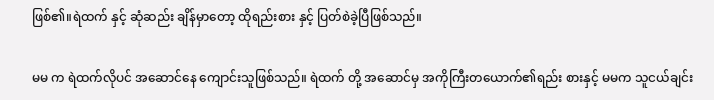ဖြစ်၏။ရဲထက် နှင့် ဆုံဆည်း ချိန်မှာတော့ ထိုရည်းစား နှင့် ပြတ်စဲခဲ့ပြီဖြစ်သည်။

မမ က ရဲထက်လိုပင် အဆောင်နေ ကျောင်းသူဖြစ်သည်။ ရဲထက် တို့ အဆောင်မှ အကိုကြီးတယောက်၏ရည်း စားနှင့် မမက သူငယ်ချင်း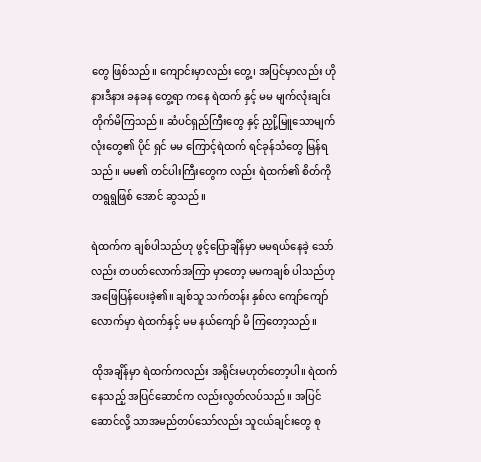တွေ ဖြစ်သည်။ ကျောင်းမှာလည်း တွေ့၊ အပြင်မှာလည်း ဟိုနားဒီနား ခနခန တွေ့ရာ ကနေ ရဲထက် နှင့် မမ မျက်လုံးချင်း တိုက်မိကြသည်။ ဆံပင်ရှည်ကြီးတွေ နှင့် ညှို့မြူသောမျက်လုံးတွေ၏ ပိုင် ရှင် မမ ကြောင့်ရဲထက် ရင်ခုန်သံတွေ မြန်ရသည်။ မမ၏ တင်ပါးကြီးတွေက လည်း ရဲထက်၏ စိတ်ကို တရွရွဖြစ် အောင် ဆွသည်။

ရဲထက်က ချစ်ပါသည်ဟု ဖွင့်ပြောချိန်မှာ မမရယ်နေခဲ့ သော်လည်း တပတ်လောက်အကြာ မှာတော့ မမကချစ် ပါသည်ဟု အဖြေပြန်ပေးခဲ့၏။ ချစ်သူ သက်တန်း နှစ်လ ကျော်ကျော်လောက်မှာ ရဲထက်နှင့် မမ နယ်ကျော် မိ ကြတော့သည်။

ထိုအချိန်မှာ ရဲထက်ကလည်း အရိုင်းမဟုတ်တော့ပါ။ ရဲထက်နေသည့် အပြင်ဆောင်က လည်းလွတ်လပ်သည်။ အပြင်ဆောင်လို့ သာအမည်တပ်သော်လည်း သူငယ်ချင်းတွေ စု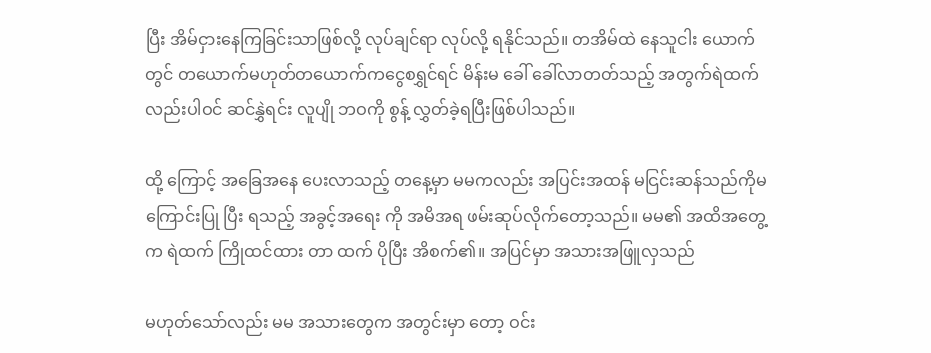ပြီး အိမ်ငှားနေကြခြင်းသာဖြစ်လို့ လုပ်ချင်ရာ လုပ်လို့ ရနိုင်သည်။ တအိမ်ထဲ နေသူငါး ယောက်တွင် တယောက်မဟုတ်တယောက်ကငွေစရွှင်ရင် မိန်းမ ခေါ် ခေါ်လာတတ်သည့် အတွက်ရဲထက်လည်းပါဝင် ဆင်နွှဲရင်း လူပျို ဘဝကို စွန့် လွှတ်ခဲ့ရပြီးဖြစ်ပါသည်။

ထို့ ကြောင့် အခြေအနေ ပေးလာသည့် တနေ့မှာ မမကလည်း အပြင်းအထန် မငြင်းဆန်သည်ကိုမကြောင်းပြု ပြီး ရသည့် အခွင့်အရေး ကို အမိအရ ဖမ်းဆုပ်လိုက်တော့သည်။ မမ၏ အထိအတွေ့က ရဲထက် ကြိုထင်ထား တာ ထက် ပိုပြီး အိစက်၏။ အပြင်မှာ အသားအဖြူလှသည်

မဟုတ်သော်လည်း မမ အသားတွေက အတွင်းမှာ တော့ ဝင်း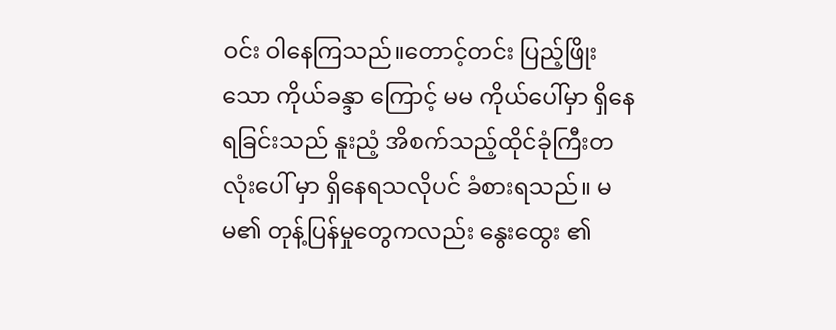ဝင်း ဝါနေကြသည်။တောင့်တင်း ပြည့်ဖြိုးသော ကိုယ်ခန္ဒာ ကြောင့် မမ ကိုယ်ပေါ်မှာ ရှိနေရခြင်းသည် နူးညံ့ အိစက်သည့်ထိုင်ခုံကြီးတလုံးပေါ် မှာ ရှိနေရသလိုပင် ခံစားရသည်။ မမ၏ တုန့်ပြန်မှုတွေကလည်း နွေးထွေး ၏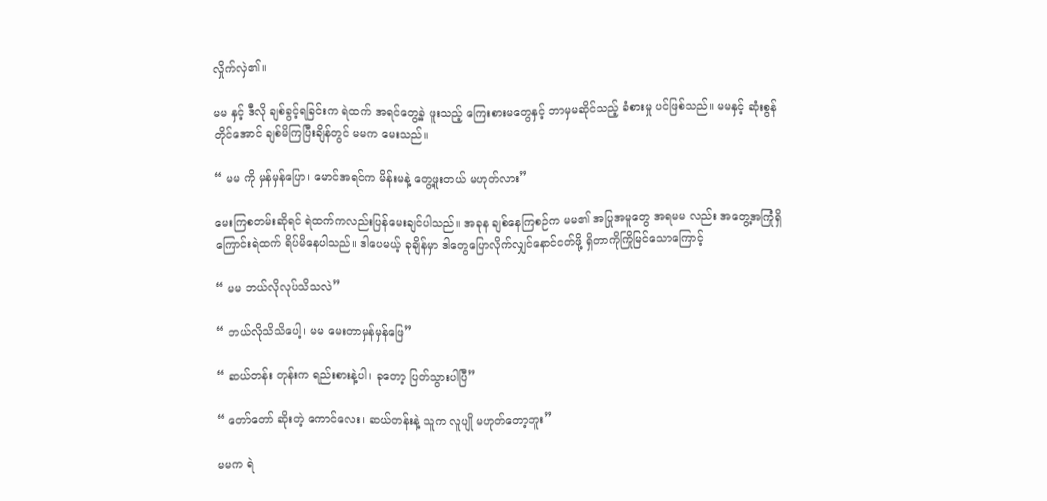လှိုက်လှဲ၏။

မမ နှင့် ဒီလို ချစ်ခွင့်ရခြင်းက ရဲထက် အရင်တွေ့ခဲ့ ဖူးသည့် ကြေးစားမတွေနှင့် ဘာမှမဆိုင်သည့် ခံစားမှု ပင်ဖြစ်သည်။ မမနှင့် ဆုံးစွန်တိုင်အောင် ချစ်မိကြပြီးချိန်တွင် မမက မေးသည်။

“ မမ ကို မှန်မှန်ပြော၊ မောင်အရင်က မိန်းမနဲ့ တွေ့ဖူးတယ် မဟုတ်လား”

မေးကြစတမ်းဆိုရင် ရဲထက်ကလည်းပြန်မေးချင်ပါသည်။ အခုန ချစ်နေကြစဉ်က မမ၏ အပြုအမူတွေ အရမမ လည်း အတွေ့အကြုံရှိကြောင်းရဲထက် ရိပ်မိနေပါသည်။ ဒါပေမယ့် ခုချိန်မှာ ဒါတွေပြောလိုက်လျှင်နောင်ငတ်ဖို့ ရှိတာကိုကြိုမြင်သောကြောင့်

“ မမ ဘယ်လိုလုပ်သိသလဲ”

“ ဘယ်လိုသိသိပေါ့၊ မမ မေးတာမှန်မှန်ဖြေ”

“ ဆယ်တန်း တုန်းက ရည်းစားနဲ့ပါ၊ ခုတော့ ပြတ်သွားပါပြီ”

“ တော်တော် ဆိုးတဲ့ ကောင်လေး၊ ဆယ်တန်းနဲ့ သူက လူပျို မဟုတ်တော့ဘူး”

မမက ရဲ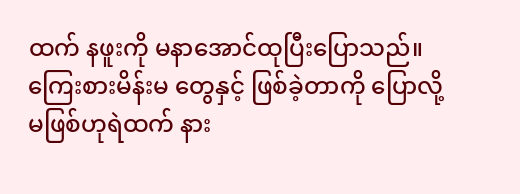ထက် နဖူးကို မနာအောင်ထုပြီးပြောသည်။ ကြေးစားမိန်းမ တွေနှင့် ဖြစ်ခဲ့တာကို ပြောလို့ မဖြစ်ဟုရဲထက် နား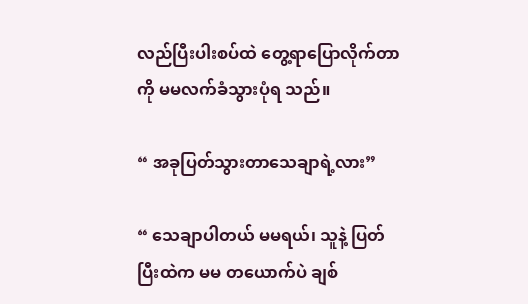လည်ပြီးပါးစပ်ထဲ တွေ့ရာပြောလိုက်တာကို မမလက်ခံသွားပုံရ သည်။

“ အခုပြတ်သွားတာသေချာရဲ့လား”

“ သေချာပါတယ် မမရယ်၊ သူနဲ့ ပြတ်ပြီးထဲက မမ တယောက်ပဲ ချစ်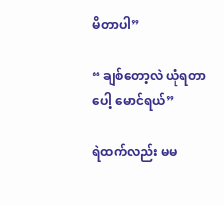မိတာပါ”

“ ချစ်တော့လဲ ယုံရတာပေါ့ မောင်ရယ်”

ရဲထက်လည်း မမ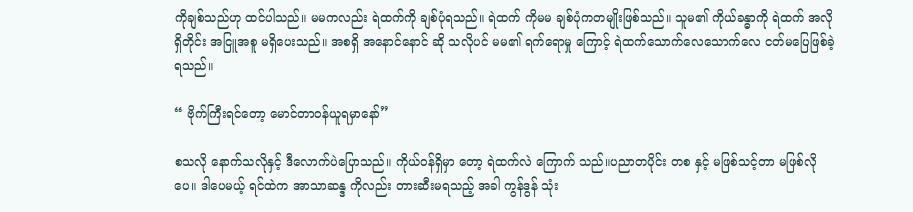ကိုချစ်သည်ဟု ထင်ပါသည်။ မမကလည်း ရဲထက်ကို ချစ်ပုံရသည်။ ရဲထက် ကိုမမ ချစ်ပုံကတမျိုးဖြစ်သည်။ သူမ၏ ကိုယ်ခန္ဓာကို ရဲထက် အလိုရှိတိုင်း အငြူအစူ မရှိပေးသည်။ အစရှိ အနောင်နောင် ဆို သလိုပင် မမ၏ ရက်ရောမှု ကြောင့် ရဲထက်သောက်လေသောက်လေ ငတ်မပြေဖြစ်ခဲ့ ရသည်။

“ ဗိုက်ကြီးရင်တော့ မောင်တာဝန်ယူရမှာနော်”

စသလို နောက်သလိုနှင့် ဒီလောက်ပဲပြောသည်။ ကိုယ်ဝန်ရှိမှာ တော့ ရဲထက်လဲ ကြောက် သည်။ပညာတပိုင်း တစ နှင့် မဖြစ်သင့်တာ မဖြစ်လိုပေ။ ဒါပေမယ့် ရင်ထဲက အာသာဆန္ဒ ကိုလည်း တားဆီးမရသည့် အခါ ကွန်ဒွန် သုံး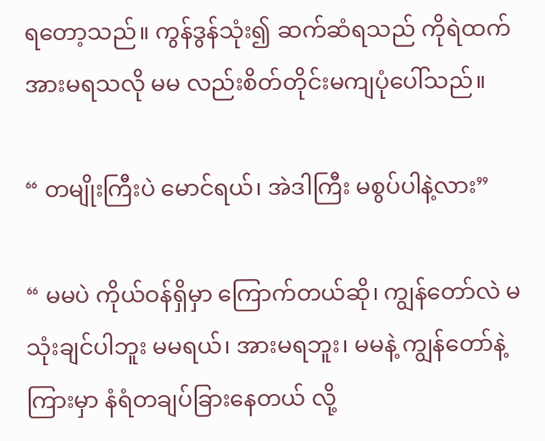ရတော့သည်။ ကွန်ဒွန်သုံး၍ ဆက်ဆံရသည် ကိုရဲထက်အားမရသလို မမ လည်းစိတ်တိုင်းမကျပုံပေါ်သည်။

“ တမျိုးကြီးပဲ မောင်ရယ်၊ အဲဒါကြီး မစွပ်ပါနဲ့လား”

“ မမပဲ ကိုယ်ဝန်ရှိမှာ ကြောက်တယ်ဆို၊ ကျွန်တော်လဲ မသုံးချင်ပါဘူး မမရယ်၊ အားမရဘူး၊ မမနဲ့ ကျွန်တော်နဲ့ကြားမှာ နံရံတချပ်ခြားနေတယ် လို့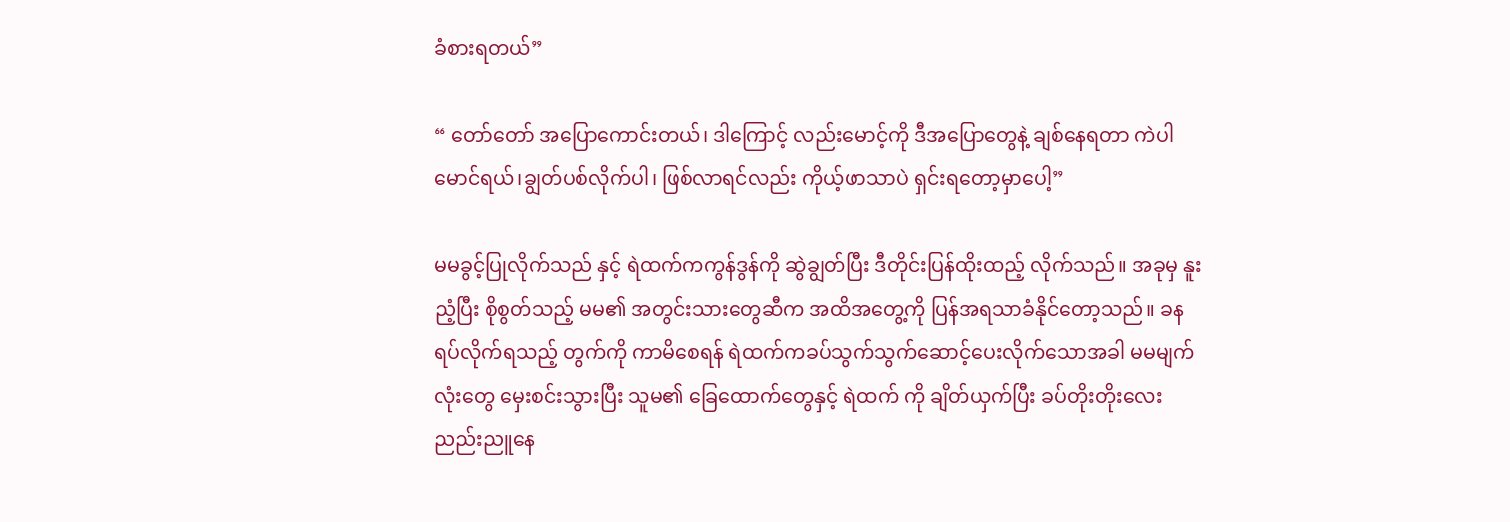ခံစားရတယ်”

“ တော်တော် အပြောကောင်းတယ်၊ ဒါကြောင့် လည်းမောင့်ကို ဒီအပြောတွေနဲ့ ချစ်နေရတာ ကဲပါမောင်ရယ်၊ချွတ်ပစ်လိုက်ပါ၊ ဖြစ်လာရင်လည်း ကိုယ့်ဖာသာပဲ ရှင်းရတော့မှာပေါ့”

မမခွင့်ပြုလိုက်သည် နှင့် ရဲထက်ကကွန်ဒွန်ကို ဆွဲချွတ်ပြီး ဒီတိုင်းပြန်ထိုးထည့် လိုက်သည်။ အခုမှ နူးညံ့ပြီး စိုစွတ်သည့် မမ၏ အတွင်းသားတွေဆီက အထိအတွေ့ကို ပြန်အရသာခံနိုင်တော့သည်။ ခနရပ်လိုက်ရသည့် တွက်ကို ကာမိစေရန် ရဲထက်ကခပ်သွက်သွက်ဆောင့်ပေးလိုက်သောအခါ မမမျက်လုံးတွေ မှေးစင်းသွားပြီး သူမ၏ ခြေထောက်တွေနှင့် ရဲထက် ကို ချိတ်ယှက်ပြီး ခပ်တိုးတိုးလေး ညည်းညူနေ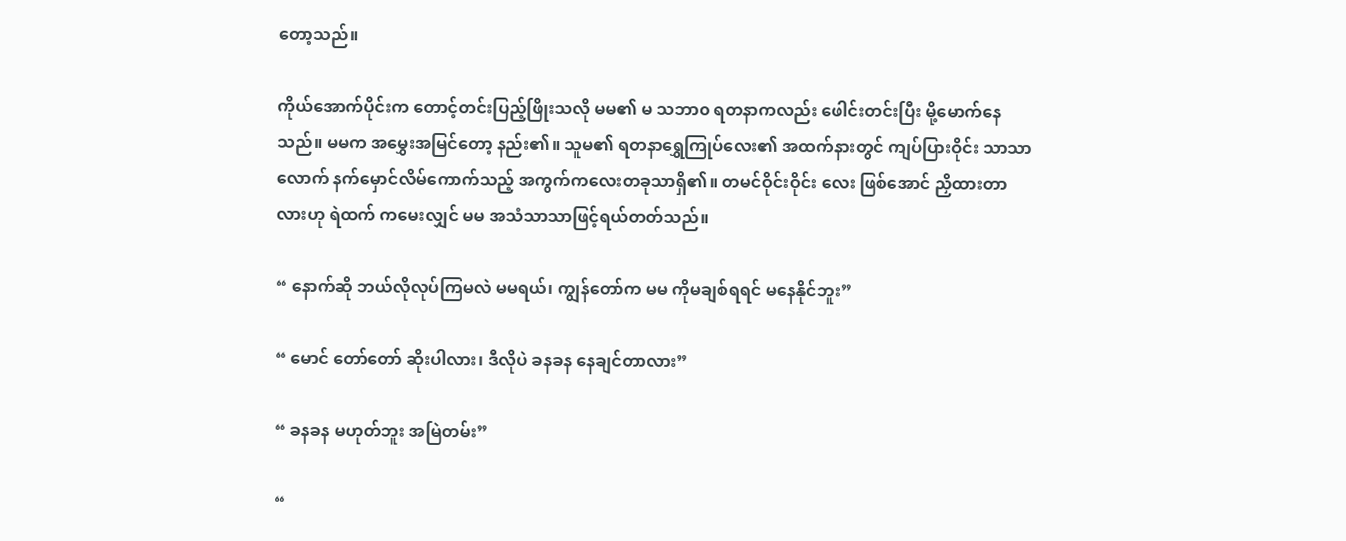တော့သည်။

ကိုယ်အောက်ပိုင်းက တောင့်တင်းပြည့်ဖြိုးသလို မမ၏ မ သဘာ၀ ရတနာကလည်း ဖေါင်းတင်းပြီး မို့မောက်နေသည်။ မမက အမွှေးအမြင်တော့ နည်း၏။ သူမ၏ ရတနာရွှေကြုပ်လေး၏ အထက်နားတွင် ကျပ်ပြားဝိုင်း သာသာလောက် နက်မှောင်လိမ်ကောက်သည့် အကွက်ကလေးတခုသာရှိ၏။ တမင်ဝိုင်းဝိုင်း လေး ဖြစ်အောင် ညှိထားတာ လားဟု ရဲထက် ကမေးလျှင် မမ အသံသာသာဖြင့်ရယ်တတ်သည်။

“ နောက်ဆို ဘယ်လိုလုပ်ကြမလဲ မမရယ်၊ ကျွန်တော်က မမ ကိုမချစ်ရရင် မနေနိုင်ဘူး”

“ မောင် တော်တော် ဆိုးပါလား၊ ဒီလိုပဲ ခနခန နေချင်တာလား”

“ ခနခန မဟုတ်ဘူး အမြဲတမ်း”

“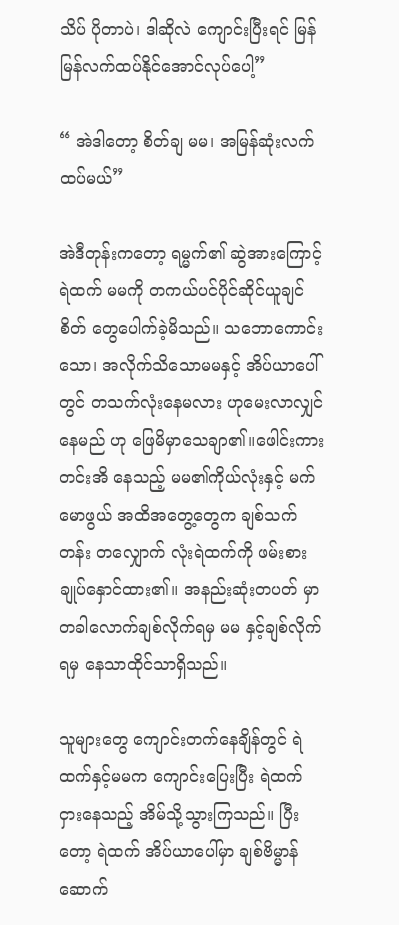သိပ် ပိုတာပဲ၊ ဒါဆိုလဲ ကျောင်းပြီးရင် မြန်မြန်လက်ထပ်နိုင်အောင်လုပ်ပေါ့”

“ အဲဒါတော့ စိတ်ချ မမ၊ အမြန်ဆုံးလက်ထပ်မယ်”

အဲဒီတုန်းကတော့ ရမ္မက်၏ ဆွဲအားကြောင့် ရဲထက် မမကို တကယ်ပင်ပိုင်ဆိုင်ယူချင်စိတ် တွေပေါက်ခဲ့မိသည်။ သဘောကောင်းသော၊ အလိုက်သိသောမမနှင့် အိပ်ယာပေါ်တွင် တသက်လုံးနေမလား ဟုမေးလာလျှင် နေမည် ဟု ဖြေမိမှာသေချာ၏။ဖေါင်းကားတင်းအိ နေသည့် မမ၏ကိုယ်လုံးနှင့် မက်မောဖွယ် အထိအတွေ့တွေက ချစ်သက်တန်း တလျှောက် လုံးရဲထက်ကို ဖမ်းစားချုပ်နှောင်ထား၏။ အနည်းဆုံးတပတ် မှာ တခါလောက်ချစ်လိုက်ရမှ မမ နှင့်ချစ်လိုက်ရမှ နေသာထိုင်သာရှိသည်။

သူများတွေ ကျောင်းတက်နေချိန်တွင် ရဲထက်နှင့်မမက ကျောင်းပြေးပြီး ရဲထက် ငှားနေသည့် အိမ်သို့သွားကြသည်။ ပြီးတော့ ရဲထက် အိပ်ယာပေါ်မှာ ချစ်ဗိမ္မာန်ဆောက်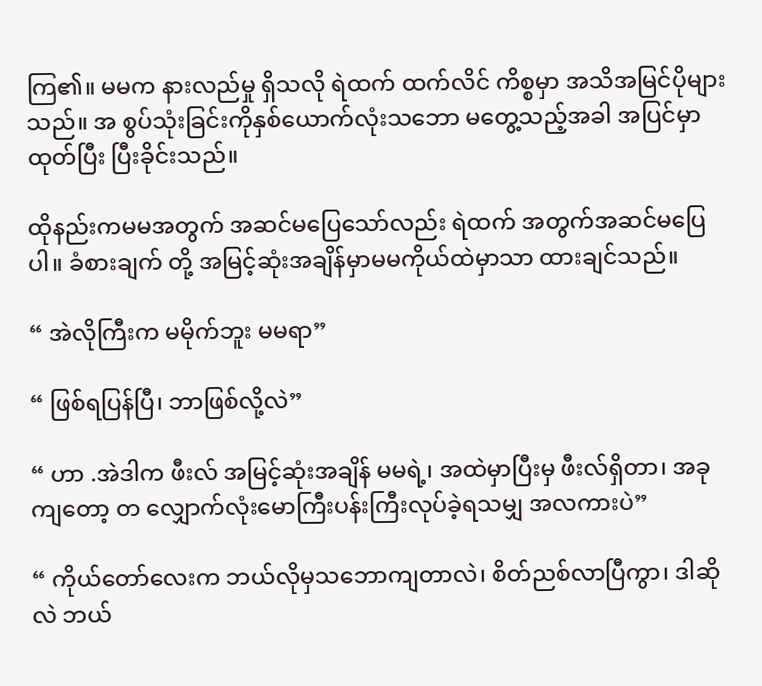ကြ၏။ မမက နားလည်မှု ရှိသလို ရဲထက် ထက်လိင် ကိစ္စမှာ အသိအမြင်ပိုများသည်။ အ စွပ်သုံးခြင်းကိုနှစ်ယောက်လုံးသဘော မတွေ့သည့်အခါ အပြင်မှာထုတ်ပြီး ပြီးခိုင်းသည်။

ထိုနည်းကမမအတွက် အဆင်မပြေသော်လည်း ရဲထက် အတွက်အဆင်မပြေပါ။ ခံစားချက် တို့ အမြင့်ဆုံးအချိန်မှာမမကိုယ်ထဲမှာသာ ထားချင်သည်။

“ အဲလိုကြီးက မမိုက်ဘူး မမရာ”

“ ဖြစ်ရပြန်ပြီ၊ ဘာဖြစ်လို့လဲ”

“ ဟာ .အဲဒါက ဖီးလ် အမြင့်ဆုံးအချိန် မမရဲ့၊ အထဲမှာပြီးမှ ဖီးလ်ရှိတာ၊ အခုကျတော့ တ လျှောက်လုံးမောကြီးပန်းကြီးလုပ်ခဲ့ရသမျှ အလကားပဲ”

“ ကိုယ်တော်လေးက ဘယ်လိုမှသဘောကျတာလဲ၊ စိတ်ညစ်လာပြီကွာ၊ ဒါဆိုလဲ ဘယ်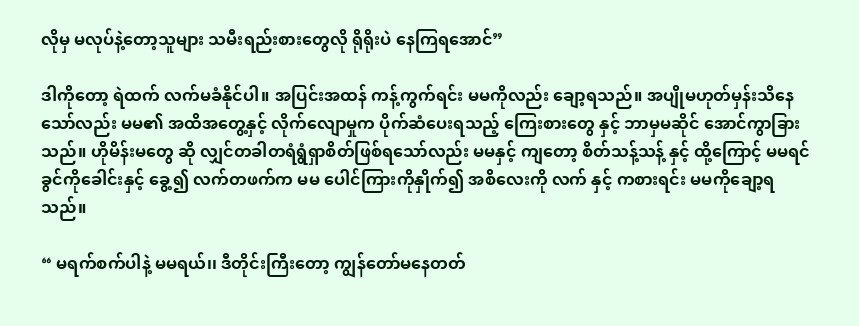လိုမှ မလုပ်နဲ့တော့သူများ သမီးရည်းစားတွေလို ရိုရိုးပဲ နေကြရအောင်”

ဒါကိုတော့ ရဲထက် လက်မခံနိုင်ပါ။ အပြင်းအထန် ကန့်ကွက်ရင်း မမကိုလည်း ချော့ရသည်။ အပျိုမဟုတ်မှန်းသိနေသော်လည်း မမ၏ အထိအတွေ့နှင့် လိုက်လျောမှုက ပိုက်ဆံပေးရသည့် ကြေးစားတွေ နှင့် ဘာမှမဆိုင် အောင်ကွာခြားသည်။ ဟိုမိန်းမတွေ ဆို လျှင်တခါတရံရွံရှာစိတ်ဖြစ်ရသော်လည်း မမနှင့် ကျတော့ စိတ်သန့်သန့် နှင့် ထို့ကြောင့် မမရင်ခွင်ကိုခေါင်းနှင့် ခွေ့၍ လက်တဖက်က မမ ပေါင်ကြားကိုနှိုက်၍ အစိလေးကို လက် နှင့် ကစားရင်း မမကိုချော့ရသည်။

“ မရက်စက်ပါနဲ့ မမရယ်၊၊ ဒီတိုင်းကြီးတော့ ကျွန်တော်မနေတတ်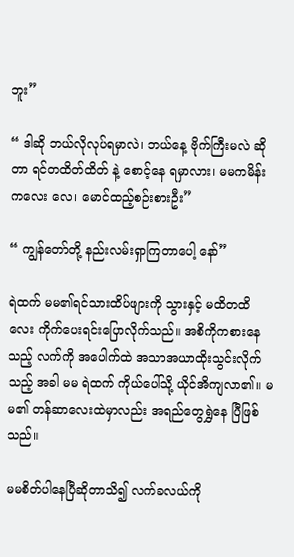ဘူး”

“ ဒါဆို ဘယ်လိုလုပ်ရမှာလဲ၊ ဘယ်နေ့ ဗိုက်ကြီးမလဲ ဆိုတာ ရင်တထိတ်ထိတ် နဲ့ စောင့်နေ ရမှာလား၊ မမကမိန်း ကလေး လေ၊ မောင်ထည့်စဉ်းစားဦး”

“ ကျွန်တော်တို့ နည်းလမ်းရှာကြတာပေါ့ နော်”

ရဲထက် မမ၏ရင်သားထိပ်ဖျားကို သွားနှင့် မထိတထိလေး ကိုက်ပေးရင်းပြောလိုက်သည်။ အစိကိုကစားနေသည့် လက်ကို အပေါက်ထဲ အသာအယာထိုးသွင်းလိုက်သည့် အခါ မမ ရဲထက် ကိုယ်ပေါ်သို့ ယိုင်အိကျလာ၏။ မမ၏ တန်ဆာလေးထဲမှာလည်း အရည်တွေရွှဲနေ ပြီဖြစ်သည်။

မမစိတ်ပါနေပြီဆိုတာသိ၍ လက်ခလယ်ကို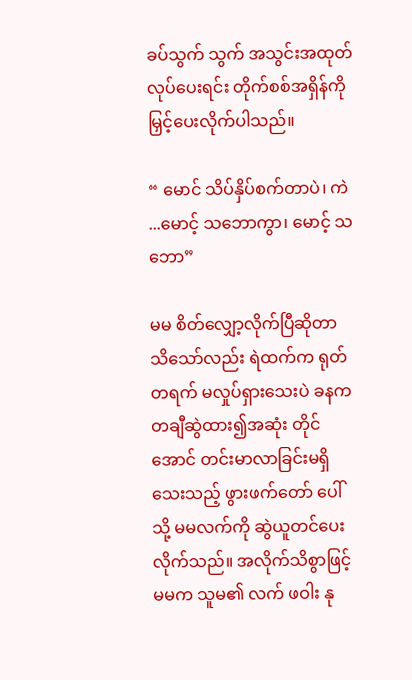ခပ်သွက် သွက် အသွင်းအထုတ် လုပ်ပေးရင်း တိုက်စစ်အရှိန်ကိုမြှင့်ပေးလိုက်ပါသည်။

“ မောင် သိပ်နှိပ်စက်တာပဲ၊ ကဲ ...မောင့် သဘောကွာ၊ မောင့် သဘော”

မမ စိတ်လျှော့လိုက်ပြီဆိုတာ သိသော်လည်း ရဲထက်က ရုတ်တရက် မလှုပ်ရှားသေးပဲ ခနက တချီဆွဲထား၍အဆုံး တိုင်အောင် တင်းမာလာခြင်းမရှိသေးသည့် ဖွားဖက်တော် ပေါ်သို့ မမလက်ကို ဆွဲယူတင်ပေးလိုက်သည်။ အလိုက်သိစွာဖြင့် မမက သူမ၏ လက် ဖဝါး နု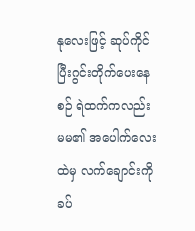နုလေးဖြင့် ဆုပ်ကိုင်ပြီးဂွင်းတိုက်ပေးနေစဉ် ရဲထက်ကလည်း မမ၏ အပေါက်လေးထဲမှ လက်ချောင်းကို ခပ်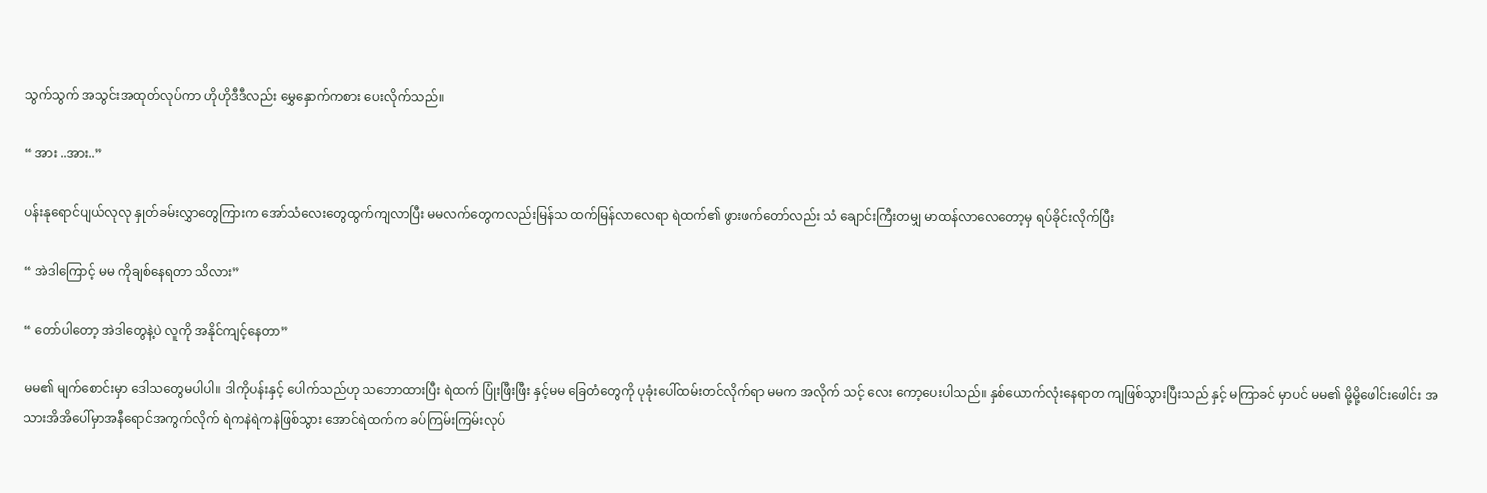သွက်သွက် အသွင်းအထုတ်လုပ်ကာ ဟိုဟိုဒီဒီလည်း မွှေနှောက်ကစား ပေးလိုက်သည်။

“ အား ..အား..”

ပန်းနုရောင်ပျယ်လုလု နှုတ်ခမ်းလွှာတွေကြားက အော်သံလေးတွေထွက်ကျလာပြီး မမလက်တွေကလည်းမြန်သ ထက်မြန်လာလေရာ ရဲထက်၏ ဖွားဖက်တော်လည်း သံ ချောင်းကြီးတမျှ မာထန်လာလေတော့မှ ရပ်ခိုင်းလိုက်ပြီး

“ အဲဒါကြောင့် မမ ကိုချစ်နေရတာ သိလား”

“ တော်ပါတော့ အဲဒါတွေနဲ့ပဲ လူကို အနိုင်ကျင့်နေတာ”

မမ၏ မျက်စောင်းမှာ ဒေါသတွေမပါပါ။ ဒါကိုပန်းနှင့် ပေါက်သည်ဟု သဘောထားပြီး ရဲထက် ပြုံးဖြီးဖြီး နှင့်မမ ခြေတံတွေကို ပုခုံးပေါ်ထမ်းတင်လိုက်ရာ မမက အလိုက် သင့် လေး ကော့ပေးပါသည်။ နှစ်ယောက်လုံးနေရာတ ကျဖြစ်သွားပြီးသည် နှင့် မကြာခင် မှာပင် မမ၏ မို့မို့ဖေါင်းဖေါင်း အသားအိအိပေါ်မှာအနီရောင်အကွက်လိုက် ရဲကနဲရဲကနဲဖြစ်သွား အောင်ရဲထက်က ခပ်ကြမ်းကြမ်းလုပ်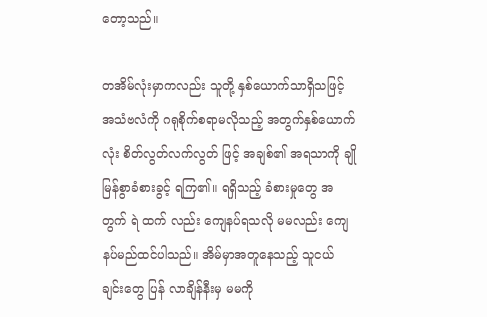တော့သည်။

တအိမ်လုံးမှာကလည်း သူတို့ နှစ်ယောက်သာရှိသဖြင့် အသံဗလံကို ဂရုစိုက်စရာမလိုသည့် အတွက်နှစ်ယောက် လုံး စိတ်လွတ်လက်လွတ် ဖြင့် အချစ်၏ အရသာကို ချိုမြန်စွာခံစားခွင့် ရကြ၏။ ရရှိသည့် ခံစားမှုတွေ အတွက် ရဲ ထက် လည်း ကျေနပ်ရသလို မမလည်း ကျေနပ်မည်ထင်ပါသည်။ အိမ်မှာအတူနေသည့် သူငယ် ချင်းတွေ ပြန် လာချိန်နီးမှ မမကို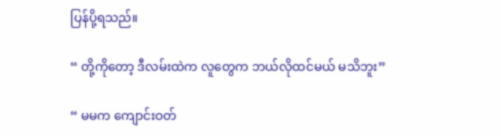ပြန်ပို့ရသည်။

“ တို့ကိုတော့ ဒီလမ်းထဲက လူတွေက ဘယ်လိုထင်မယ် မသိဘူး”

“ မမက ကျောင်းဝတ်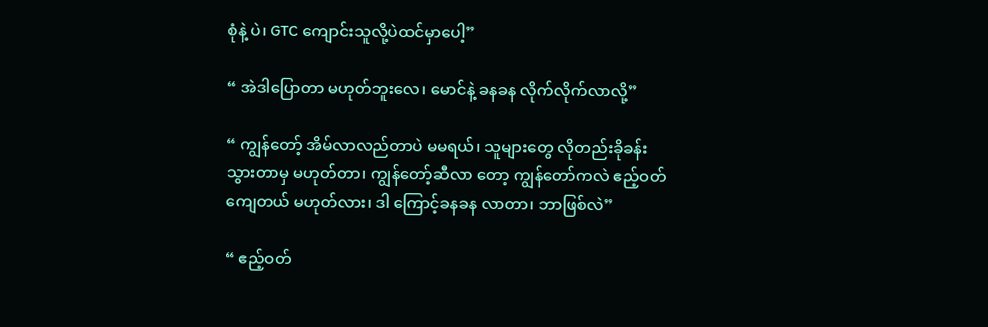စုံနဲ့ ပဲ၊ GTC ကျောင်းသူလို့ပဲထင်မှာပေါ့”

“ အဲဒါပြောတာ မဟုတ်ဘူးလေ၊ မောင်နဲ့ ခနခန လိုက်လိုက်လာလို့”

“ ကျွန်တော့် အိမ်လာလည်တာပဲ မမရယ်၊ သူများတွေ လိုတည်းခိုခန်းသွားတာမှ မဟုတ်တာ၊ ကျွန်တော့်ဆီလာ တော့ ကျွန်တော်ကလဲ ဧည့်ဝတ်ကျေတယ် မဟုတ်လား၊ ဒါ ကြောင့်ခနခန လာတာ၊ ဘာဖြစ်လဲ”

“ ဧည့်ဝတ်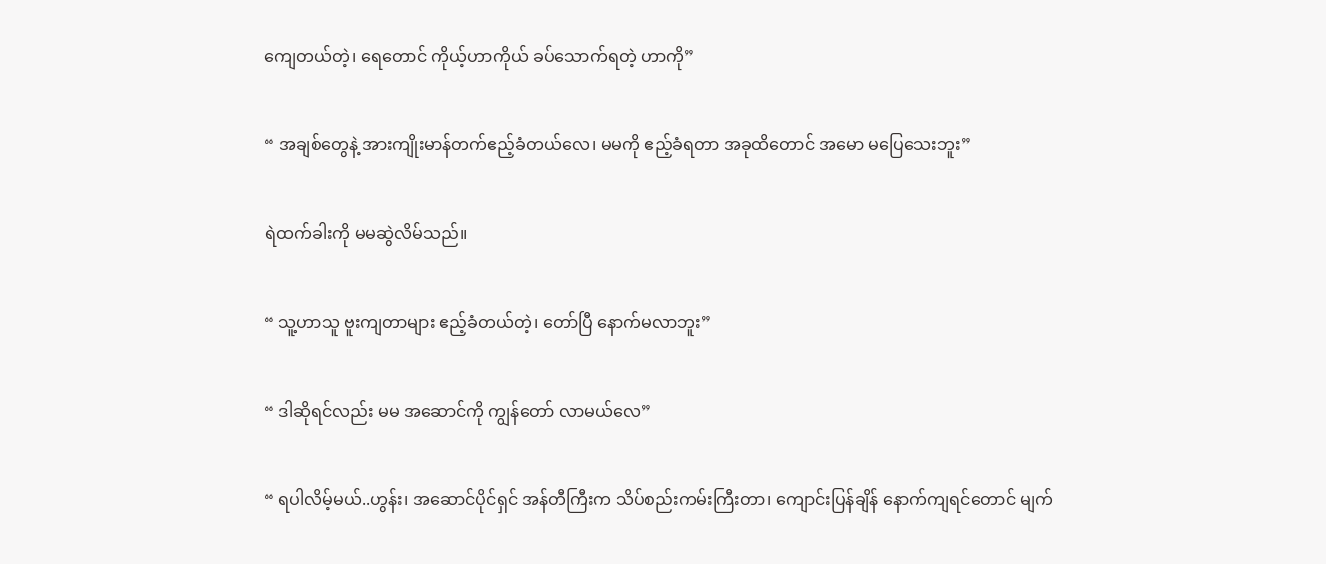ကျေတယ်တဲ့၊ ရေတောင် ကိုယ့်ဟာကိုယ် ခပ်သောက်ရတဲ့ ဟာကို”

“ အချစ်တွေနဲ့ အားကျိုးမာန်တက်ဧည့်ခံတယ်လေ၊ မမကို ဧည့်ခံရတာ အခုထိတောင် အမော မပြေသေးဘူး”

ရဲထက်ခါးကို မမဆွဲလိမ်သည်။

“ သူ့ဟာသူ ဗူးကျတာများ ဧည့်ခံတယ်တဲ့၊ တော်ပြီ နောက်မလာဘူး”

“ ဒါဆိုရင်လည်း မမ အဆောင်ကို ကျွန်တော် လာမယ်လေ”

“ ရပါလိမ့်မယ်..ဟွန်း၊ အဆောင်ပိုင်ရှင် အန်တီကြီးက သိပ်စည်းကမ်းကြီးတာ၊ ကျောင်းပြန်ချိန် နောက်ကျရင်တောင် မျက်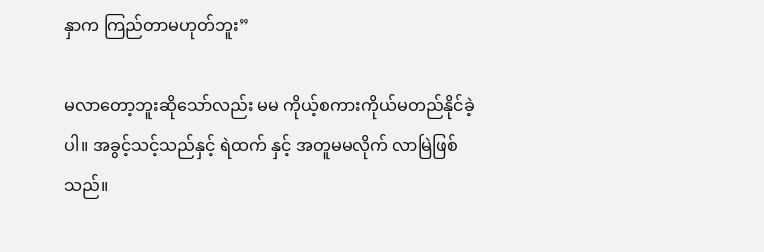နှာက ကြည်တာမဟုတ်ဘူး”

မလာတော့ဘူးဆိုသော်လည်း မမ ကိုယ့်စကားကိုယ်မတည်နိုင်ခဲ့ပါ။ အခွင့်သင့်သည်နှင့် ရဲထက် နှင့် အတူမမလိုက် လာမြဲဖြစ်သည်။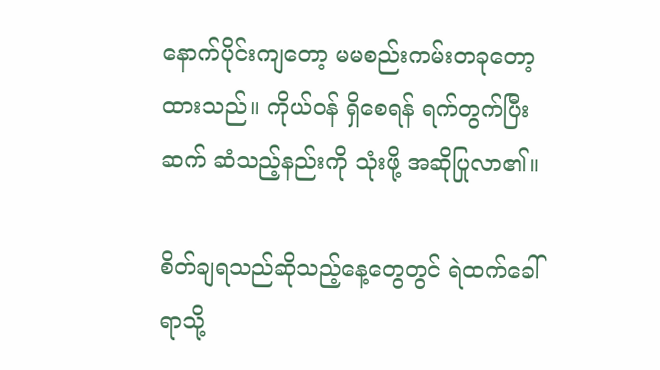နောက်ပိုင်းကျတော့ မမစည်းကမ်းတခုတော့ ထားသည်။ ကိုယ်ဝန် ရှိစေရန် ရက်တွက်ပြီး ဆက် ဆံသည့်နည်းကို သုံးဖို့ အဆိုပြုလာ၏။

စိတ်ချရသည်ဆိုသည့်နေ့တွေတွင် ရဲထက်ခေါ်ရာသို့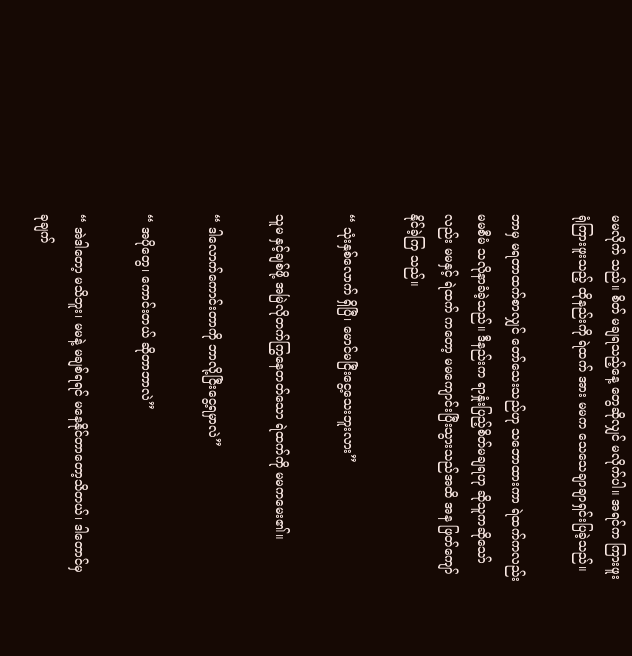မမလိုက် သည်။ စိတ် မချရသည့်နေ့ တွေဆိုလျှင် မလိုက်ပါ။ အရင်က ကြားဖူးရုံကြားဖူးသည့် ထိုနည်းကို ရဲထက် အား မမက သေသေချာချာရှင်းပြခဲ့သည်။

ဘာမှ မရတာထက်စာလျှင် တော်သေးသည်ဟု သဘောထားကာ ရဲထက်ကလည်း မမစီမံ သလိုနာခံခဲ့သည်။ ဒီနည်းက ရာနှုံးပြည့်စိတ်မချရဟု ဆိုသူကဆိုသော်လည်း မမနှင့် ရဲထက် ကတော့ မမကျောင်းပြီးသွားသည်အထိ အန ဖြတ်ကျော်နိုင်ခဲ့ကြ သည်။

“ သုံးနှစ်လောက် ရှိပြီ၊ မောင်မငြီးငွေ့သေးဘူးလား”

သူမ နှင့်ချစ်ဖို့ အမြဲလိုတက်ကြွနေတတ်သော ရဲထက်ကို မမကမေး၏။

“ ဒါလောက်ကောင်းတာကို ဘာလို့ငြီးငွေ့ရမှာလဲ”

“ အပိုတွေ၊ ကောင်းတယ် ဆိုတာဘာလဲ”

“ အဲဒါတော့ မသိဘူး၊ မမနဲ့ မချစ်ရရင် မနေနိုင်တာတော့သိတယ်၊ ဒါတောင်မှ ခုချက်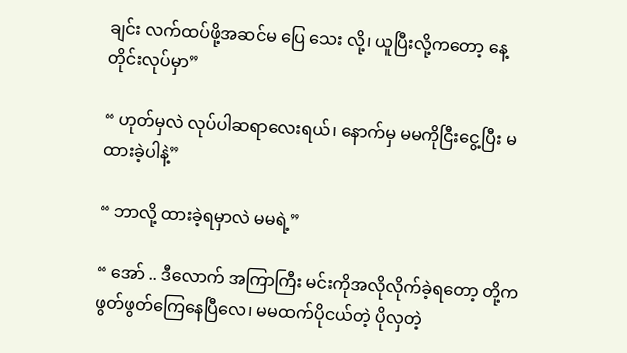ချင်း လက်ထပ်ဖို့အဆင်မ ပြေ သေး လို့၊ ယူပြီးလို့ကတော့ နေ့တိုင်းလုပ်မှာ”

“ ဟုတ်မှလဲ လုပ်ပါဆရာလေးရယ်၊ နောက်မှ မမကိုငြီးငွေ့ပြီး မထားခဲ့ပါနဲ့”

“ ဘာလို့ ထားခဲ့ရမှာလဲ မမရဲ့”

“ အော် .. ဒီလောက် အကြာကြီး မင်းကိုအလိုလိုက်ခဲ့ရတော့ တို့ကဖွတ်ဖွတ်ကြေနေပြီလေ၊ မမထက်ပိုငယ်တဲ့ ပိုလှတဲ့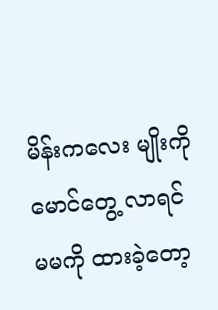မိန်းကလေး မျိုးကို မောင်တွေ့ လာရင် မမကို ထားခဲ့တော့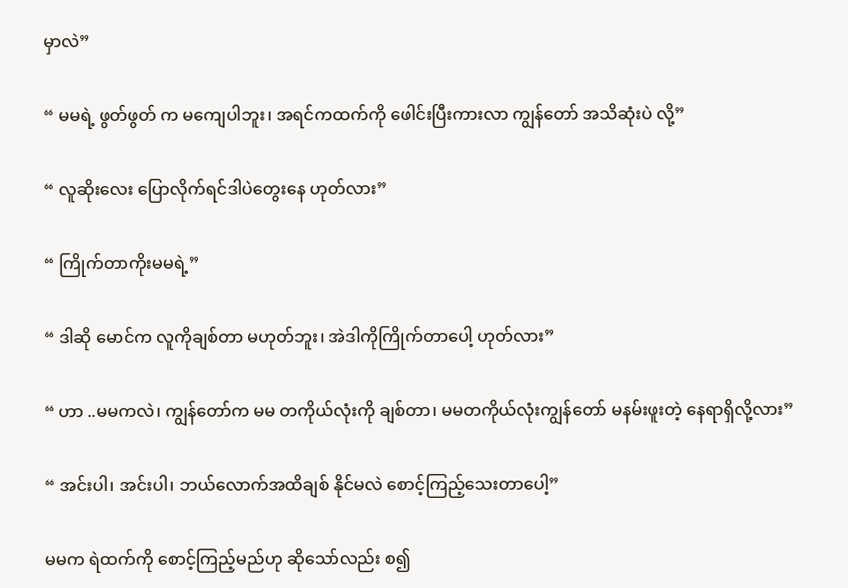မှာလဲ”

“ မမရဲ့ ဖွတ်ဖွတ် က မကျေပါဘူး၊ အရင်ကထက်ကို ဖေါင်းပြီးကားလာ ကျွန်တော် အသိဆုံးပဲ လို့”

“ လူဆိုးလေး ပြောလိုက်ရင်ဒါပဲတွေးနေ ဟုတ်လား”

“ ကြိုက်တာကိုးမမရဲ့”

“ ဒါဆို မောင်က လူကိုချစ်တာ မဟုတ်ဘူး၊ အဲဒါကိုကြိုက်တာပေါ့ ဟုတ်လား”

“ ဟာ ..မမကလဲ၊ ကျွန်တော်က မမ တကိုယ်လုံးကို ချစ်တာ၊ မမတကိုယ်လုံးကျွန်တော် မနမ်းဖူးတဲ့ နေရာရှိလို့လား”

“ အင်းပါ၊ အင်းပါ၊ ဘယ်လောက်အထိချစ် နိုင်မလဲ စောင့်ကြည့်သေးတာပေါ့”

မမက ရဲထက်ကို စောင့်ကြည့်မည်ဟု ဆိုသော်လည်း စ၍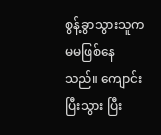စွန့်ခွာသွားသူက မမဖြစ်နေသည်။ ကျောင်းပြီးသွား ပြီး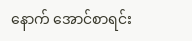နောက် အောင်စာရင်း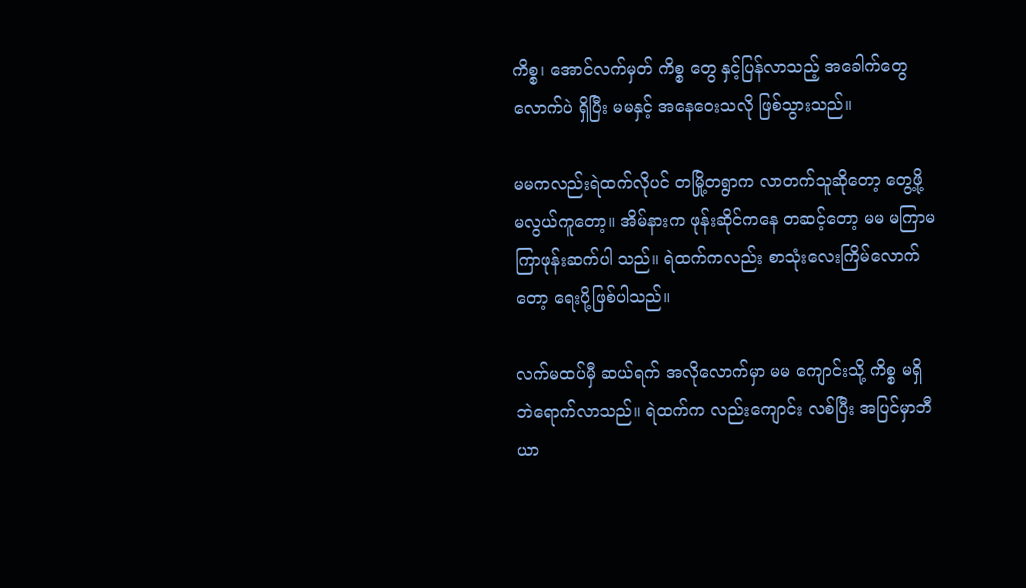ကိစ္စ၊ အောင်လက်မှတ် ကိစ္စ တွေ နှင့်ပြန်လာသည့် အခေါက်တွေ လောက်ပဲ ရှိပြီး မမနှင့် အနေဝေးသလို ဖြစ်သွားသည်။

မမကလည်းရဲထက်လိုပင် တမြို့တရွာက လာတက်သူဆိုတော့ တွေ့ဖို့ မလွယ်ကူတော့။ အိမ်နားက ဖုန်းဆိုင်ကနေ တဆင့်တော့ မမ မကြာမကြာဖုန်းဆက်ပါ သည်။ ရဲထက်ကလည်း စာသုံးလေးကြိမ်လောက်တော့ ရေးပို့ဖြစ်ပါသည်။

လက်မထပ်မှီ ဆယ်ရက် အလိုလောက်မှာ မမ ကျောင်းသို့ ကိစ္စ မရှိဘဲရောက်လာသည်။ ရဲထက်က လည်းကျောင်း လစ်ပြီး အပြင်မှာဘီယာ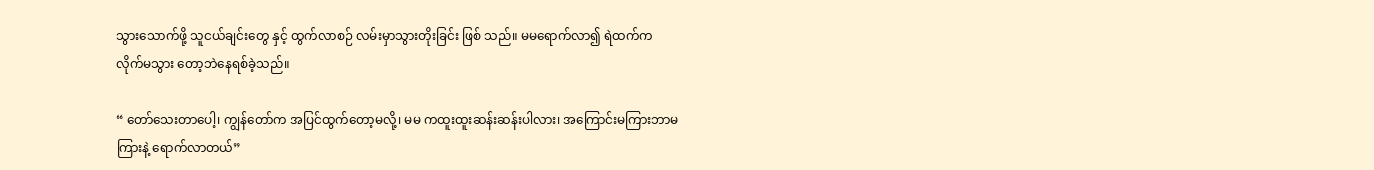သွားသောက်ဖို့ သူငယ်ချင်းတွေ နှင့် ထွက်လာစဉ် လမ်းမှာသွားတိုးခြင်း ဖြစ် သည်။ မမရောက်လာ၍ ရဲထက်က လိုက်မသွား တော့ဘဲနေရစ်ခဲ့သည်။

“ တော်သေးတာပေါ့၊ ကျွန်တော်က အပြင်ထွက်တော့မလို့၊ မမ ကထူးထူးဆန်းဆန်းပါလား၊ အကြောင်းမကြားဘာမကြားနဲ့ ရောက်လာတယ်”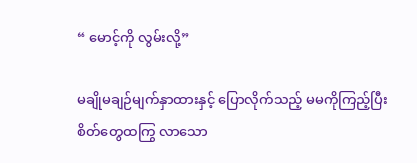“ မောင့်ကို လွမ်းလို့”

မချိုမချဉ်မျက်နှာထားနှင့် ပြောလိုက်သည့် မမကိုကြည့်ပြီးစိတ်တွေထကြွ လာသော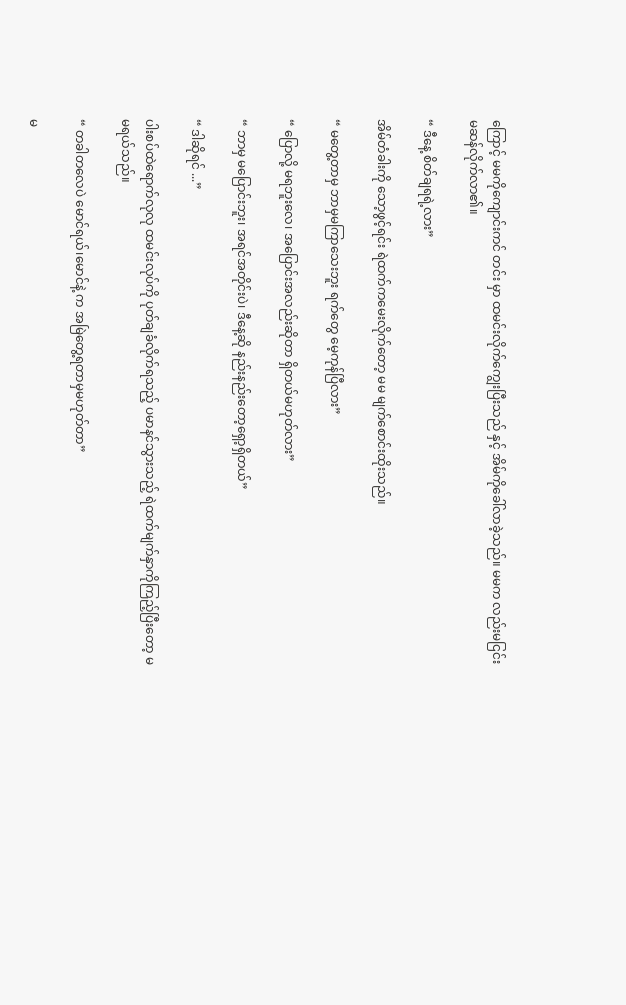ကြောင့် မမကိုကျောင်းကင် တင်း မှာ ထမင်းလိုက်ကျွေးပြီးသည် နှင့် အိမ်ကိုခေါ်လာခဲ့သည်။ မမက လည်းမငြင်းမဆန်လိုက်လာ၏။

“ ဒီနေ့ စိတ်ချရရဲ့လား”

အိမ်တံခါးကို သော့ဖွင့်ရင်း ရဲထက်ကမေးလိုက်တော့ မမ မျက်စောင်းထိုးသည်။

“ မတွေ့တာမှ ဘာမှမကြာသေးဘူး ရက်တွေ မေ့ကုန်ပြီလား”

“ ပြောလို့ မရဘူးလေ၊ အပြောင်းအလည်းဆိုတာ ရှိတယ်မဟုတ်လား”

“ ဘာမှ မပြောင်းဘူး၊ အရင်အတိုင်းပဲ၊ ဒီနေ့ဆို နည်းနည်းတော့ရှော့ရှိတယ်”

“ ဒါဆိုရင် ...”

ပါးစပ်ထဲရောက်လုလု ထမင်းလုပ်ကို ပုတ်ချခံလိုက်ရသည့် ပမာနင်သွားသည့် ရဲထက်မျက်နှာကိုကြည့်ပြီးတော့ မမရယ်သည်။

“ တခါတလေပဲ မောင်ရယ်၊မောင်နဲ့ က အမြဲတွေ့ရတာမှမဟုတ်တာ”

မ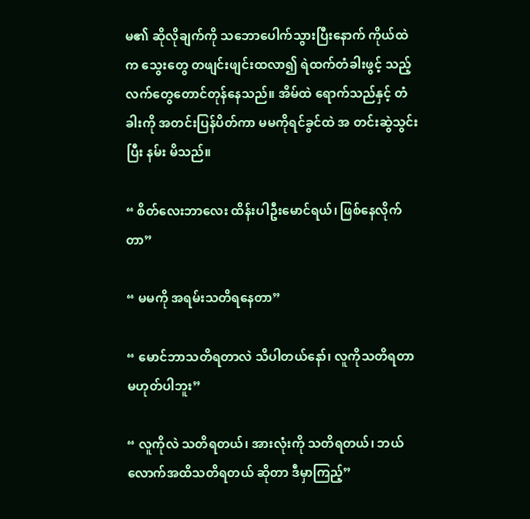မ၏ ဆိုလိုချက်ကို သဘောပေါက်သွားပြီးနောက် ကိုယ်ထဲက သွေးတွေ တဖျင်းဖျင်းထလာ၍ ရဲထက်တံခါးဖွင့် သည့် လက်တွေတောင်တုန်နေသည်။ အိမ်ထဲ ရောက်သည်နှင့် တံခါးကို အတင်းပြန်ပိတ်ကာ မမကိုရင်ခွင်ထဲ အ တင်းဆွဲသွင်းပြီး နမ်း မိသည်။

“ စိတ်လေးဘာလေး ထိန်းပါဦးမောင်ရယ်၊ ဖြစ်နေလိုက်တာ”

“ မမကို အရမ်းသတိရနေတာ”

“ မောင်ဘာသတိရတာလဲ သိပါတယ်နော်၊ လူကိုသတိရတာမဟုတ်ပါဘူး”

“ လူကိုလဲ သတိရတယ်၊ အားလုံးကို သတိရတယ်၊ ဘယ်လောက်အထိသတိရတယ် ဆိုတာ ဒီမှာကြည့်”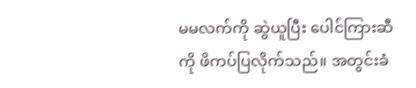မမလက်ကို ဆွဲယူပြီး ပေါင်ကြားဆီကို ဖိကပ်ပြလိုက်သည်။ အတွင်းခံ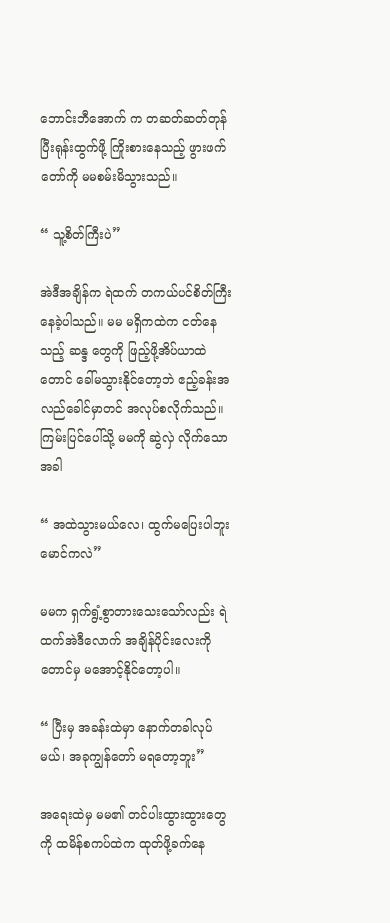ဘောင်းဘီအောက် က တဆတ်ဆတ်တုန်ပြီးရုန်းထွက်ဖို့ ကြိုးစားနေသည့် ဖွားဖက်တော်ကို မမစမ်းမိသွားသည်။

“ သူ့စိတ်ကြီးပဲ”

အဲဒီအချိန်က ရဲထက် တကယ်ပင်စိတ်ကြီးနေခဲ့ပါသည်။ မမ မရှိကထဲက ငတ်နေသည့် ဆန္ဒ တွေကို ဖြည့်ဖို့အိပ်ယာထဲတောင် ခေါ်မသွားနိုင်တော့ဘဲ ဧည့်ခန်းအလည်ခေါင်မှာတင် အလုပ်စလိုက်သည်။ ကြမ်းပြင်ပေါ်သို့ မမကို ဆွဲလှဲ လိုက်သောအခါ

“ အထဲသွားမယ်လေ၊ ထွက်မပြေးပါဘူး မောင်ကလဲ”

မမက ရှက်ရွံ့စွာတားသေးသော်လည်း ရဲထက်အဲဒီလောက် အချိန်ပိုင်းလေးကိုတောင်မှ မအောင့်နိုင်တော့ပါ။

“ ပြီးမှ အခန်းထဲမှာ နောက်တခါလုပ်မယ်၊ အခုကျွန်တော် မရတော့ဘူး”

အရေးထဲမှ မမ၏ တင်ပါးထွားထွားတွေကို ထမိန်စကပ်ထဲက ထုတ်ဖို့ခက်နေ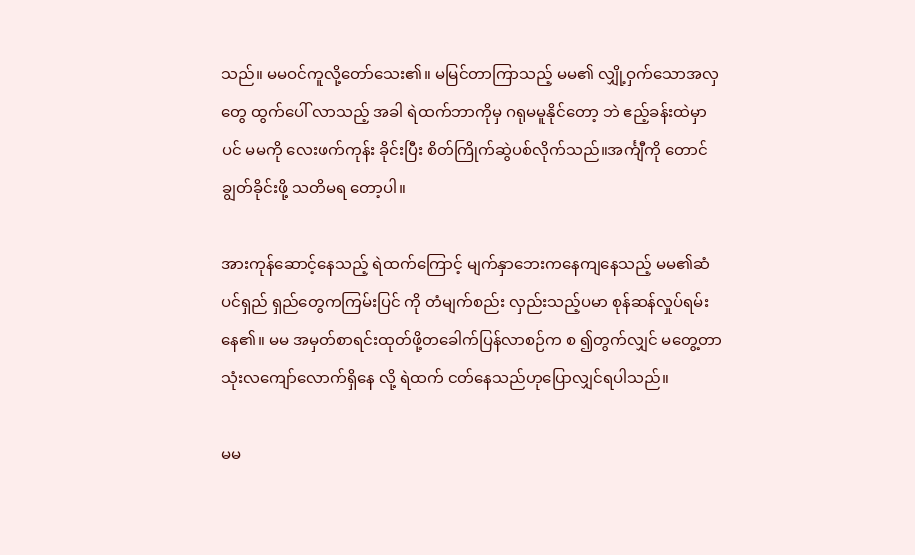သည်။ မမဝင်ကူလို့တော်သေး၏။ မမြင်တာကြာသည့် မမ၏ လျှို့ဝှက်သောအလှတွေ ထွက်ပေါ် လာသည့် အခါ ရဲထက်ဘာကိုမှ ဂရုမမူနိုင်တော့ ဘဲ ဧည့်ခန်းထဲမှာပင် မမကို လေးဖက်ကုန်း ခိုင်းပြီး စိတ်ကြိုက်ဆွဲပစ်လိုက်သည်။အင်္ကျီကို တောင် ချွတ်ခိုင်းဖို့ သတိမရ တော့ပါ။

အားကုန်ဆောင့်နေသည့် ရဲထက်ကြောင့် မျက်နှာဘေးကနေကျနေသည့် မမ၏ဆံပင်ရှည် ရှည်တွေကကြမ်းပြင် ကို တံမျက်စည်း လှည်းသည့်ပမာ စုန်ဆန်လှုပ်ရမ်းနေ၏။ မမ အမှတ်စာရင်းထုတ်ဖို့တခေါက်ပြန်လာစဉ်က စ ၍တွက်လျှင် မတွေ့တာ သုံးလကျော်လောက်ရှိနေ လို့ ရဲထက် ငတ်နေသည်ဟုပြောလျှင်ရပါသည်။

မမ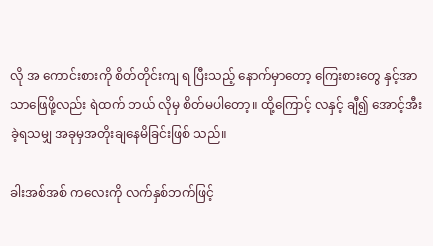လို အ ကောင်းစားကို စိတ်တိုင်းကျ ရ ပြီးသည့် နောက်မှာတော့ ကြေးစားတွေ နှင့်အာသာဖြေဖို့လည်း ရဲထက် ဘယ် လိုမှ စိတ်မပါတော့။ ထို့ကြောင့် လနှင့် ချီ၍ အောင့်အီးခဲ့ရသမျှ အခုမှအတိုးချနေမိခြင်းဖြစ် သည်။

ခါးအစ်အစ် ကလေးကို လက်နှစ်ဘက်ဖြင့်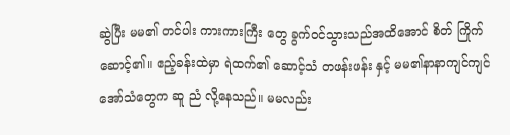ဆွဲပြီး မမ၏ တင်ပါး ကားကားကြီး တွေ ခွက်ဝင်သွားသည်အထိအောင် စိတ် ကြိုက် ဆောင့်၏။ ဧည့်ခန်းထဲမှာ ရဲထက်၏ ဆောင့်သံ တဖန်းဖန်း နှင့် မမ၏နာနာကျင်ကျင် အော်သံတွေက ဆူ ညံ လို့နေသည်။ မမလည်း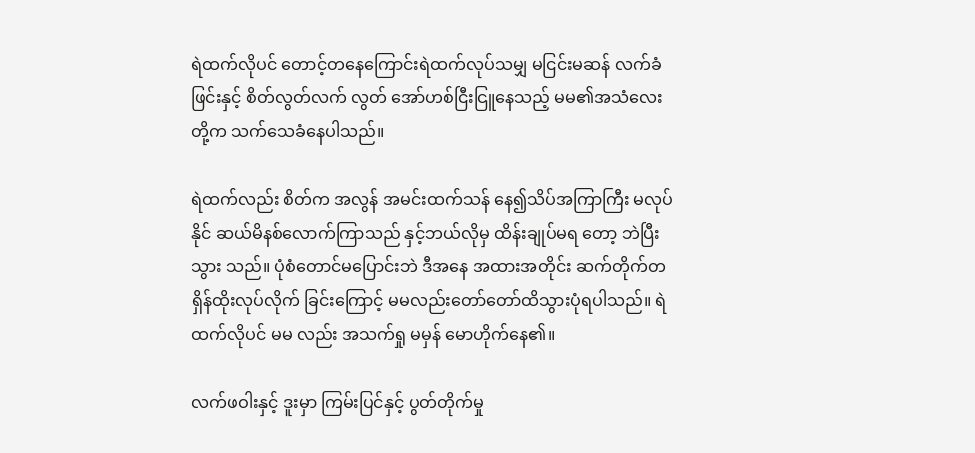ရဲထက်လိုပင် တောင့်တနေကြောင်းရဲထက်လုပ်သမျှ မငြင်းမဆန် လက်ခံဖြင်းနှင့် စိတ်လွတ်လက် လွတ် အော်ဟစ်ငြီးငြူနေသည့် မမ၏အသံလေးတို့က သက်သေခံနေပါသည်။

ရဲထက်လည်း စိတ်က အလွန် အမင်းထက်သန် နေ၍သိပ်အကြာကြီး မလုပ်နိုင် ဆယ်မိနစ်လောက်ကြာသည် နှင့်ဘယ်လိုမှ ထိန်းချုပ်မရ တော့ ဘဲပြီးသွား သည်။ ပုံစံတောင်မပြောင်းဘဲ ဒီအနေ အထားအတိုင်း ဆက်တိုက်တရှိန်ထိုးလုပ်လိုက် ခြင်းကြောင့် မမလည်းတော်တော်ထိသွားပုံရပါသည်။ ရဲထက်လိုပင် မမ လည်း အသက်ရှု မမှန် မောဟိုက်နေ၏။

လက်ဖဝါးနှင့် ဒူးမှာ ကြမ်းပြင်နှင့် ပွတ်တိုက်မှု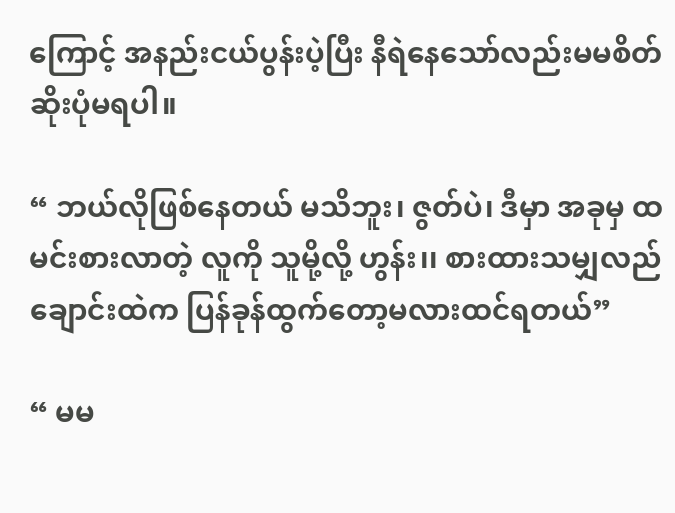ကြောင့် အနည်းငယ်ပွန်းပဲ့ပြီး နီရဲနေသော်လည်းမမစိတ်ဆိုးပုံမရပါ။

“ ဘယ်လိုဖြစ်နေတယ် မသိဘူး၊ ဇွတ်ပဲ၊ ဒီမှာ အခုမှ ထမင်းစားလာတဲ့ လူကို သူမို့လို့ ဟွန်း၊၊ စားထားသမျှလည် ချောင်းထဲက ပြန်ခုန်ထွက်တော့မလားထင်ရတယ်”

“ မမ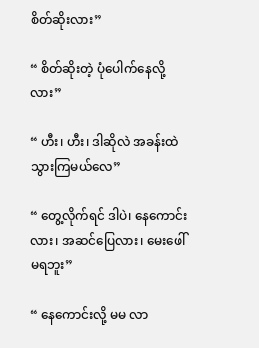စိတ်ဆိုးလား”

“ စိတ်ဆိုးတဲ့ ပုံပေါက်နေလို့လား”

“ ဟီး၊ ဟီး၊ ဒါဆိုလဲ အခန်းထဲ သွားကြမယ်လေ”

“ တွေ့လိုက်ရင် ဒါပဲ၊ နေကောင်းလား၊ အဆင်ပြေလား၊ မေးဖေါ်မရဘူး”

“ နေကောင်းလို့ မမ လာ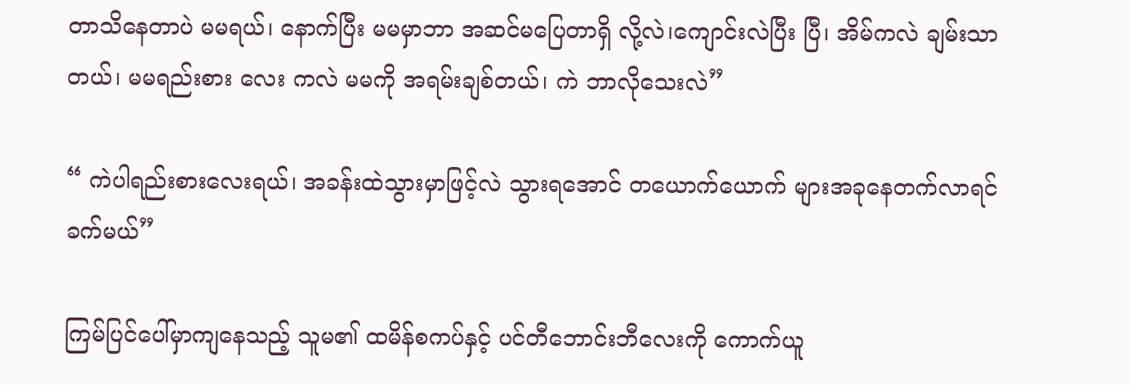တာသိနေတာပဲ မမရယ်၊ နောက်ပြီး မမမှာဘာ အဆင်မပြေတာရှိ လို့လဲ၊ကျောင်းလဲပြီး ပြီ၊ အိမ်ကလဲ ချမ်းသာတယ်၊ မမရည်းစား လေး ကလဲ မမကို အရမ်းချစ်တယ်၊ ကဲ ဘာလိုသေးလဲ”

“ ကဲပါရည်းစားလေးရယ်၊ အခန်းထဲသွားမှာဖြင့်လဲ သွားရအောင် တယောက်ယောက် များအခုနေတက်လာရင် ခက်မယ်”

ကြမ်ပြင်ပေါ်မှာကျနေသည့် သူမ၏ ထမိန်စကပ်နှင့် ပင်တီဘောင်းဘီလေးကို ကောက်ယူ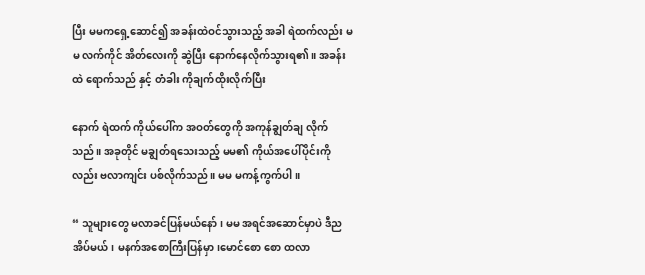ပြီး မမကရှေ့ဆောင်၍ အခန်းထဲဝင်သွားသည့် အခါ ရဲထက်လည်း မမ လက်ကိုင် အိတ်လေးကို ဆွဲပြီး နောက်နေလိုက်သွားရ၏။ အခန်း ထဲ ရောက်သည် နှင့် တံခါး ကိုချက်ထိုးလိုက်ပြီး

နောက် ရဲထက် ကိုယ်ပေါ်က အဝတ်တွေကို အကုန်ချွတ်ချ လိုက် သည်။ အခုတိုင် မချွတ်ရသေးသည့် မမ၏ ကိုယ်အပေါ်ပိုင်းကိုလည်း ဗလာကျင်း ပစ်လိုက်သည်။ မမ မကန့်ကွက်ပါ။

“ သူများတွေ မလာခင်ပြန်မယ်နော်၊ မမ အရင်အဆောင်မှာပဲ ဒီညအိပ်မယ်၊ မနက်အစောကြီးပြန်မှာ၊မောင်စော စော ထလာ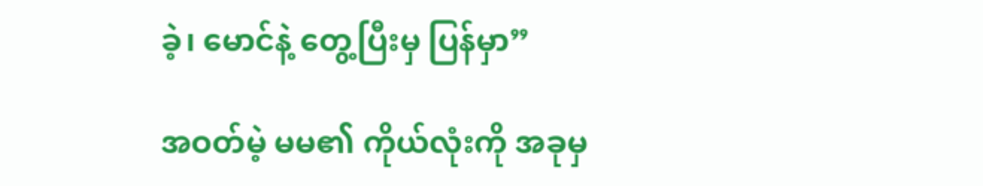ခဲ့၊ မောင်နဲ့ တွေ့ပြီးမှ ပြန်မှာ”

အဝတ်မဲ့ မမ၏ ကိုယ်လုံးကို အခုမှ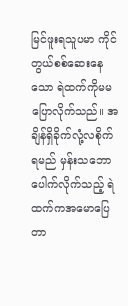မြင်ဖူးရသူပမာ ကိုင်တွယ်စစ်ဆေးနေသော ရဲထက်ကိုမမပြောလိုက်သည်။ အချိန်ရှိခိုက်လုံ့လစိုက်ရမည် မှန်းသဘောပေါက်လိုက်သည့် ရဲထက်ကအမောပြေတာ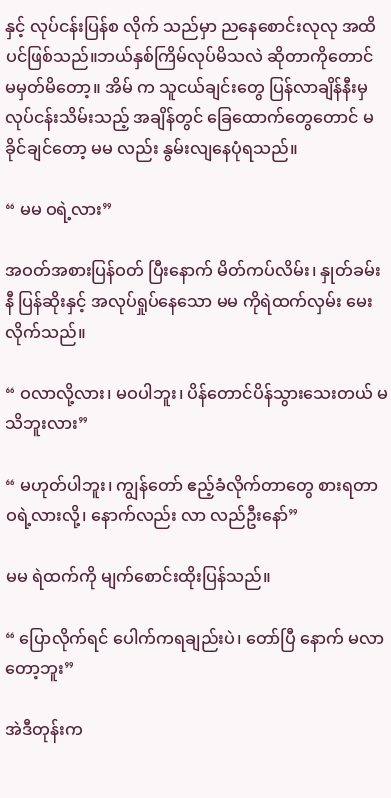နှင့် လုပ်ငန်းပြန်စ လိုက် သည်မှာ ညနေစောင်းလုလု အထိပင်ဖြစ်သည်။ဘယ်နှစ်ကြိမ်လုပ်မိသလဲ ဆိုတာကိုတောင် မမှတ်မိတော့။ အိမ် က သူငယ်ချင်းတွေ ပြန်လာချိန်နီးမှလုပ်ငန်းသိမ်းသည့် အချိန်တွင် ခြေထောက်တွေတောင် မခိုင်ချင်တော့ မမ လည်း နွမ်းလျနေပုံရသည်။

“ မမ ဝရဲ့လား”

အဝတ်အစားပြန်ဝတ် ပြီးနောက် မိတ်ကပ်လိမ်း၊ နှုတ်ခမ်းနီ ပြန်ဆိုးနှင့် အလုပ်ရှုပ်နေသော မမ ကိုရဲထက်လှမ်း မေးလိုက်သည်။

“ ဝလာလို့လား၊ မဝပါဘူး၊ ပိန်တောင်ပိန်သွားသေးတယ် မသိဘူးလား”

“ မဟုတ်ပါဘူး၊ ကျွန်တော် ဧည့်ခံလိုက်တာတွေ စားရတာဝရဲ့လားလို့၊ နောက်လည်း လာ လည်ဦးနော်”

မမ ရဲထက်ကို မျက်စောင်းထိုးပြန်သည်။

“ ပြောလိုက်ရင် ပေါက်ကရချည်းပဲ၊ တော်ပြီ နောက် မလာတော့ဘူး”

အဲဒီတုန်းက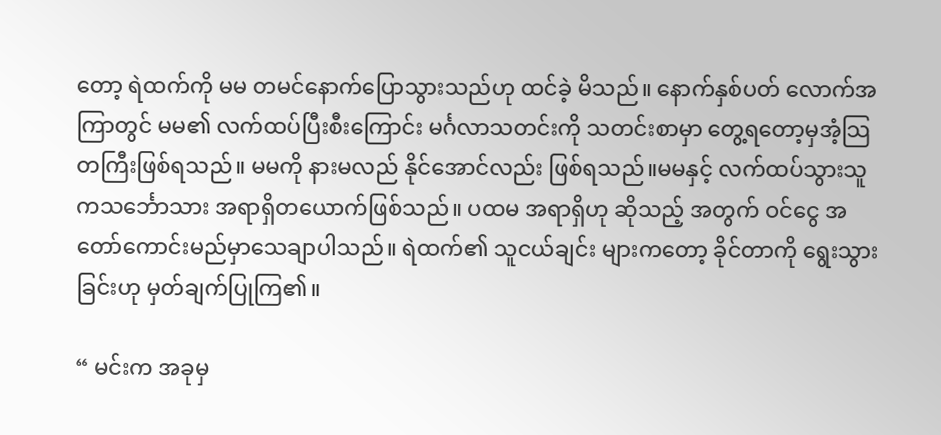တော့ ရဲထက်ကို မမ တမင်နောက်ပြောသွားသည်ဟု ထင်ခဲ့ မိသည်။ နောက်နှစ်ပတ် လောက်အကြာတွင် မမ၏ လက်ထပ်ပြီးစီးကြောင်း မင်္ဂလာသတင်းကို သတင်းစာမှာ တွေ့ရတော့မှအံ့သြတကြီးဖြစ်ရသည်။ မမကို နားမလည် နိုင်အောင်လည်း ဖြစ်ရသည်။မမနှင့် လက်ထပ်သွားသူကသင်္ဘောသား အရာရှိတယောက်ဖြစ်သည်။ ပထမ အရာရှိဟု ဆိုသည့် အတွက် ဝင်ငွေ အတော်ကောင်းမည်မှာသေချာပါသည်။ ရဲထက်၏ သူငယ်ချင်း များကတော့ ခိုင်တာကို ရွေးသွားခြင်းဟု မှတ်ချက်ပြုကြ၏။

“ မင်းက အခုမှ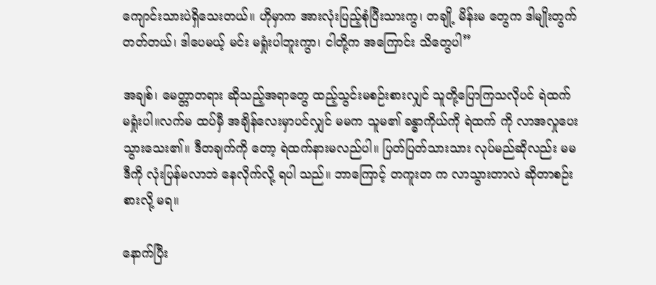ကျောင်းသားပဲရှိသေးတယ်။ ဟိုမှာက အားလုံးပြည့်စုံပြီးသားကွ၊ တချို့ မိန်းမ တွေက ဒါမျိုးတွက် တတ်တယ်၊ ဒါပေမယ့် မင်း မရှုံးပါဘူးကွာ၊ ငါတို့က အကြောင်း သိတွေပါ”

အချစ်၊ မေတ္တာတရား ဆိုသည့်အရာတွေ ထည့်သွင်းမစဉ်းစားလျှင် သူတို့ပြောကြသလိုပင် ရဲထက် မရှုံးပါ။လက်မ ထပ်မှီ အချိန်လေးမှာပင်လျှင် မမက သူမ၏ ခန္ဓာကိုယ်ကို ရဲထက် ကို လာအလှုပေးသွားသေး၏။ ဒီတချက်ကို တော့ ရဲထက်နားမလည်ပါ။ ပြတ်ပြတ်သားသား လုပ်မည်ဆိုလည်း မမဒီကို လုံးပြန်မလာဘဲ နေလိုက်လို့ ရပါ သည်။ ဘာကြောင့် တကူးတ က လာသွားတာလဲ ဆိုတာစဉ်းစားလို့ မရ။

နောက်ပြီး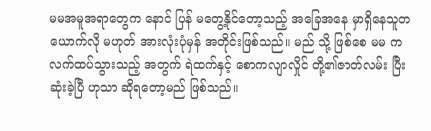မမအမူအရာတွေက နောင် ပြန် မတွေ့နိုင်တော့သည့် အခြေအနေ မှာရှိနေသူတယောက်လို မဟုတ် အားလုံးပုံမှန် အတိုင်းဖြစ်သည်။ မည် သို့ ဖြစ်စေ မမ က လက်ထပ်သွားသည့် အတွက် ရဲထက်နှင့် စောကလျာလှိုင် တို့၏ဇာတ်လမ်း ပြီးဆုံးခဲ့ပြီ ဟုသာ ဆိုရတော့မည် ဖြစ်သည်။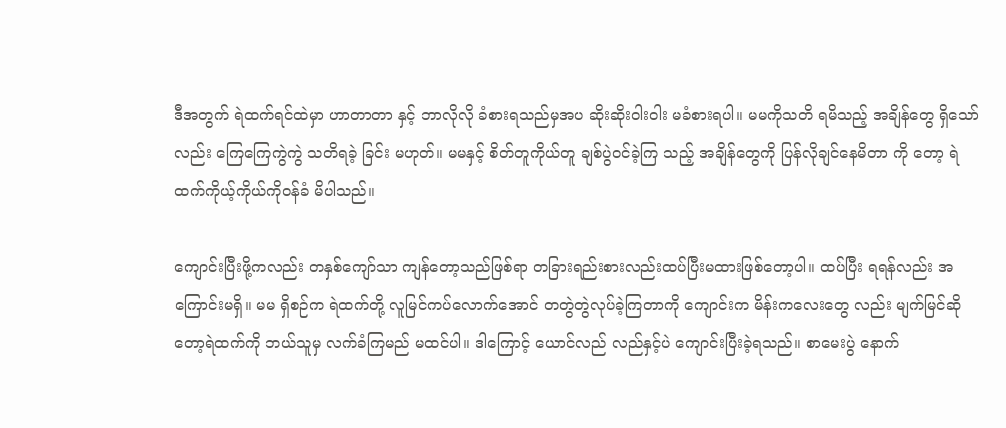ဒီအတွက် ရဲထက်ရင်ထဲမှာ ဟာတာတာ နှင့် ဘာလိုလို ခံစားရသည်မှအပ ဆိုးဆိုးဝါးဝါး မခံစားရပါ။ မမကိုသတိ ရမိသည့် အချိန်တွေ ရှိသော်လည်း ကြေကြေကွဲကွဲ သတိရခဲ့ ခြင်း မဟုတ်။ မမနှင့် စိတ်တူကိုယ်တူ ချစ်ပွဲဝင်ခဲ့ကြ သည့် အချိန်တွေကို ပြန်လိုချင်နေမိတာ ကို တော့ ရဲထက်ကိုယ့်ကိုယ်ကိုဝန်ခံ မိပါသည်။

ကျောင်းပြီးဖို့ကလည်း တနှစ်ကျော်သာ ကျန်တော့သည်ဖြစ်ရာ တခြားရည်းစားလည်းထပ်ပြီးမထားဖြစ်တော့ပါ။ ထပ်ပြီး ရရန်လည်း အကြောင်းမရှိ။ မမ ရှိစဉ်က ရဲထက်တို့ လူမြင်ကပ်လောက်အောင် တတွဲတွဲလုပ်ခဲ့ကြတာကို ကျောင်းက မိန်းကလေးတွေ လည်း မျက်မြင်ဆိုတော့ရဲထက်ကို ဘယ်သူမှ လက်ခံကြမည် မထင်ပါ။ ဒါကြောင့် ယောင်လည် လည်နှင့်ပဲ ကျောင်းပြီးခဲ့ရသည်။ စာမေးပွဲ နောက်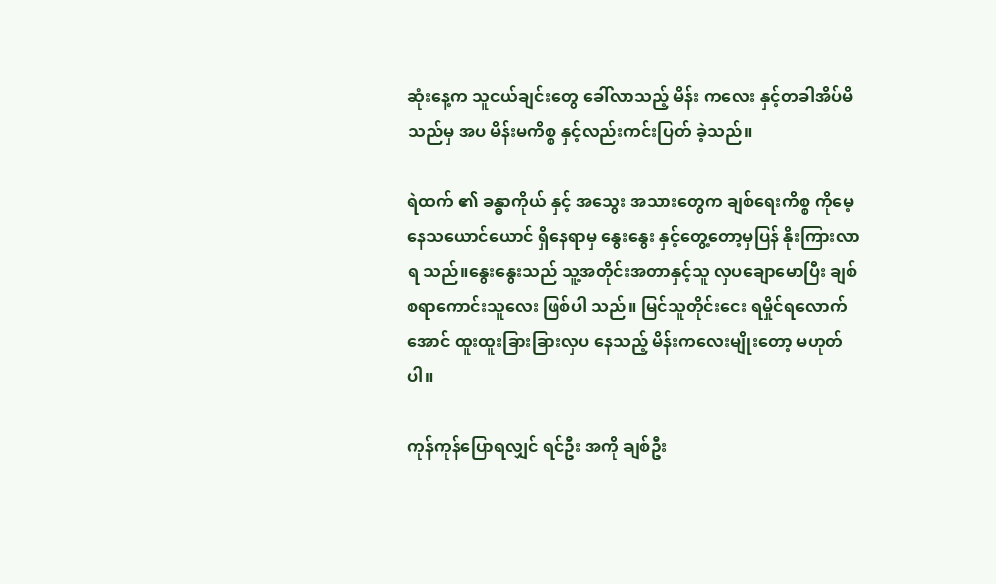ဆုံးနေ့က သူငယ်ချင်းတွေ ခေါ်လာသည့် မိန်း ကလေး နှင့်တခါအိပ်မိသည်မှ အပ မိန်းမကိစ္စ နှင့်လည်းကင်းပြတ် ခဲ့သည်။

ရဲထက် ၏ ခန္ဓာကိုယ် နှင့် အသွေး အသားတွေက ချစ်ရေးကိစ္စ ကိုမေ့ နေသယောင်ယောင် ရှိနေရာမှ နွေးနွေး နှင့်တွေ့တော့မှပြန် နိုးကြားလာ ရ သည်။နွေးနွေးသည် သူ့အတိုင်းအတာနှင့်သူ လှပချောမောပြီး ချစ်စရာကောင်းသူလေး ဖြစ်ပါ သည်။ မြင်သူတိုင်းငေး ရမှိုင်ရလောက်အောင် ထူးထူးခြားခြားလှပ နေသည့် မိန်းကလေးမျိုးတော့ မဟုတ်ပါ။

ကုန်ကုန်ပြောရလျှင် ရင်ဦး အကို ချစ်ဦး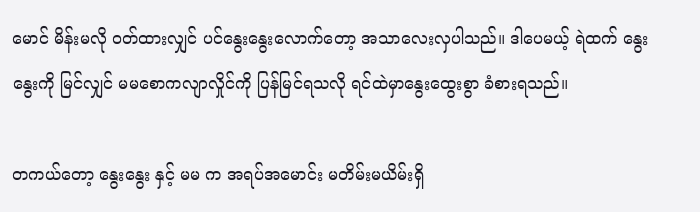မောင် မိန်းမလို ဝတ်ထားလျှင် ပင်နွေးနွေးလောက်တော့ အသာလေးလှပါသည်။ ဒါပေမယ့် ရဲထက် နွေးနွေးကို မြင်လျှင် မမစောကလျာလှိုင်ကို ပြန်မြင်ရသလို ရင်ထဲမှာနွေးထွေးစွာ ခံစားရသည်။

တကယ်တော့ နွေးနွေး နှင့် မမ က အရပ်အမောင်း မတိမ်းမယိမ်းရှိ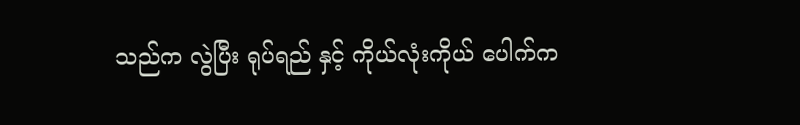သည်က လွဲပြီး ရုပ်ရည် နှင့် ကိုယ်လုံးကိုယ် ပေါက်က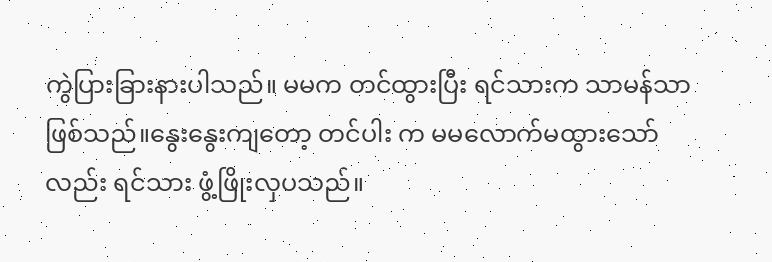ကွဲပြားခြားနားပါသည်။ မမက တင်ထွားပြီး ရင်သားက သာမန်သာဖြစ်သည်။နွေးနွေးကျတော့ တင်ပါး က မမလောက်မထွားသော်လည်း ရင်သား ဖွံ့ဖြိုးလှပသည်။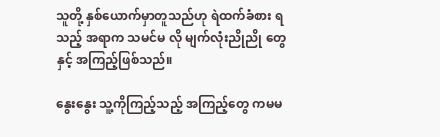သူတို့ နှစ်ယောက်မှာတူသည်ဟု ရဲထက်ခံစား ရ သည့် အရာက သမင်မ လို မျက်လုံးညိုညို တွေ နှင့် အကြည့်ဖြစ်သည်။

နွေးနွေး သူ့ကိုကြည့်သည့် အကြည့်တွေ ကမမ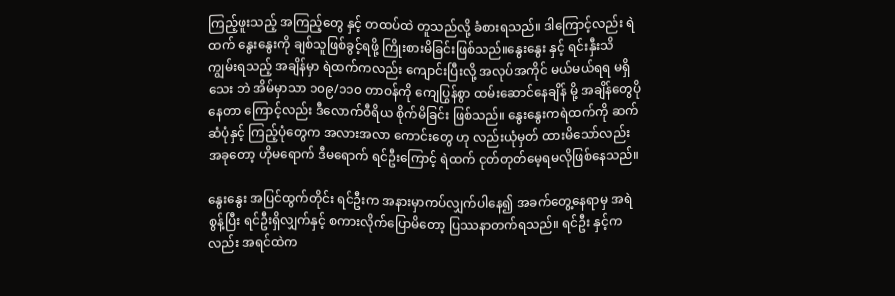ကြည့်ဖူးသည့် အကြည့်တွေ နှင့် တထပ်ထဲ တူသည်လို့ ခံစားရသည်။ ဒါကြောင့်လည်း ရဲထက် နွေးနွေးကို ချစ်သူဖြစ်ခွင့်ရဖို့ ကြိုးစားမိခြင်းဖြစ်သည်။နွေးနွေး နှင့် ရင်းနှီးသိကျွမ်းရသည့် အချိန်မှာ ရဲထက်ကလည်း ကျောင်းပြီးလို့ အလုပ်အကိုင် မယ်မယ်ရရ မရှိသေး ဘဲ အိမ်မှာသာ ၁၀၉/၁၁၀ တာဝန်ကို ကျေပြွန်စွာ ထမ်းဆောင်နေချိန် မို့ အချိန်တွေပိုနေတာ ကြောင့်လည်း ဒီလောက်ဝီရိယ စိုက်မိခြင်း ဖြစ်သည်။ နွေးနွေးကရဲထက်ကို ဆက်ဆံပုံနှင့် ကြည့်ပုံတွေက အလားအလာ ကောင်းတွေ ဟု လည်းယုံမှတ် ထားမိသော်လည်း အခုတော့ ဟိုမရောက် ဒီမရောက် ရင်ဦးကြောင့် ရဲထက် ငုတ်တုတ်မေ့ရမလိုဖြစ်နေသည်။

နွေးနွေး အပြင်ထွက်တိုင်း ရင်ဦးက အနားမှာကပ်လျှက်ပါနေ၍ အခက်တွေ့နေရာမှ အရဲစွန့်ပြီး ရင်ဦးရှိလျှက်နှင့် စကားလိုက်ပြောမိတော့ ပြဿနာတက်ရသည်။ ရင်ဦး နှင့်က လည်း အရင်ထဲက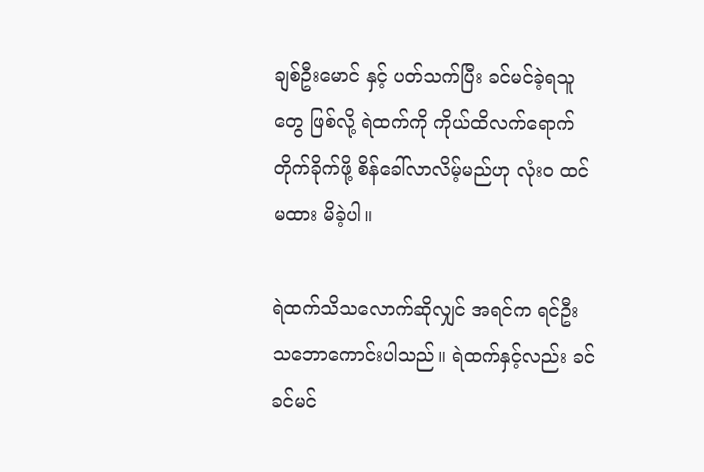ချစ်ဦးမောင် နှင့် ပတ်သက်ပြီး ခင်မင်ခဲ့ရသူတွေ ဖြစ်လို့ ရဲထက်ကို ကိုယ်ထိလက်ရောက်တိုက်ခိုက်ဖို့ စိန်ခေါ်လာလိမ့်မည်ဟု လုံး၀ ထင်မထား မိခဲ့ပါ။

ရဲထက်သိသလောက်ဆိုလျှင် အရင်က ရင်ဦး သဘောကောင်းပါသည်။ ရဲထက်နှင့်လည်း ခင်ခင်မင်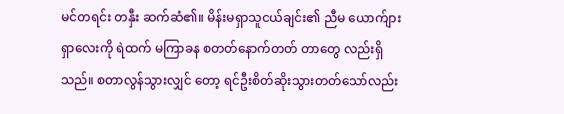မင်တရင်း တနှီး ဆက်ဆံ၏။ မိန်းမရှာသူငယ်ချင်း၏ ညီမ ယောက်ျားရှာလေးကို ရဲထက် မကြာခန စတတ်နောက်တတ် တာတွေ လည်းရှိသည်။ စတာလွန်သွားလျှင် တော့ ရင်ဦးစိတ်ဆိုးသွားတတ်သော်လည်း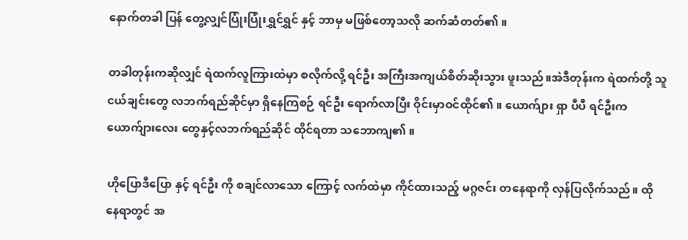နောက်တခါ ပြန် တွေ့လျှင်ပြုံးပြုံးရွှင်ရွှင် နှင့် ဘာမှ မဖြစ်တော့သလို ဆက်ဆံတတ်၏။

တခါတုန်းကဆိုလျှင် ရဲထက်လူကြားထဲမှာ စလိုက်လို့ ရင်ဦး အကြီးအကျယ်စိတ်ဆိုးသွား ဖူးသည်။အဲဒီတုန်းက ရဲထက်တို့ သူငယ်ချင်းတွေ လဘက်ရည်ဆိုင်မှာ ရှိနေကြစဉ် ရင်ဦး ရောက်လာပြီး ဝိုင်းမှာဝင်ထိုင်၏။ ယောက်ျား ရှာ ပီပီ ရင်ဦးက ယောက်ျားလေး တွေနှင့်လဘက်ရည်ဆိုင် ထိုင်ရတာ သဘောကျ၏။

ဟိုပြောဒီပြော နှင့် ရင်ဦး ကို စချင်လာသော ကြောင့် လက်ထဲမှာ ကိုင်ထားသည့် မဂ္ဂဇင်း တနေရာကို လှန်ပြလိုက်သည်။ ထိုနေရာတွင် အ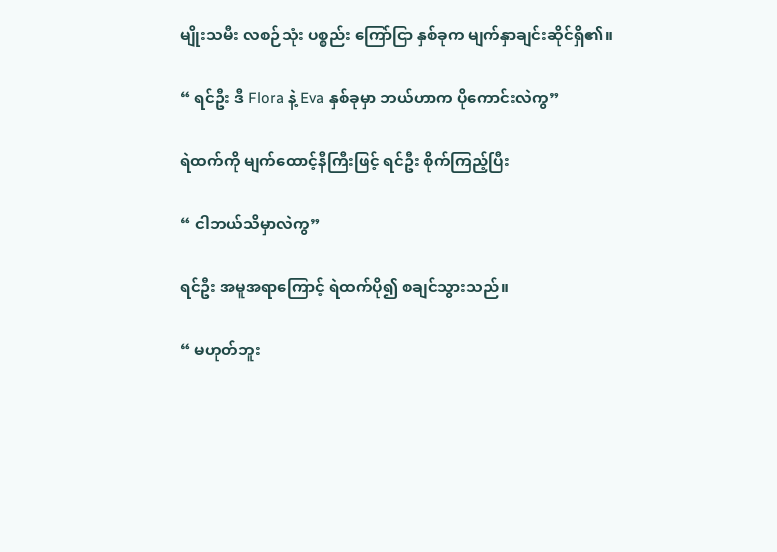မျိုးသမီး လစဉ်သုံး ပစ္စည်း ကြော်ငြာ နှစ်ခုက မျက်နှာချင်းဆိုင်ရှိ၏။

“ ရင်ဦး ဒီ Flora နဲ့ Eva နှစ်ခုမှာ ဘယ်ဟာက ပိုကောင်းလဲကွ”

ရဲထက်ကို မျက်ထောင့်နီကြီးဖြင့် ရင်ဦး စိုက်ကြည့်ပြီး

“ ငါဘယ်သိမှာလဲကွ”

ရင်ဦး အမူအရာကြောင့် ရဲထက်ပို၍ စချင်သွားသည်။

“ မဟုတ်ဘူး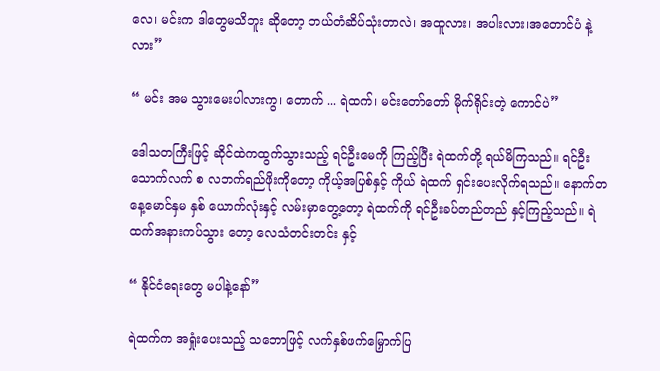လေ၊ မင်းက ဒါတွေမသိဘူး ဆိုတော့ ဘယ်တံဆိပ်သုံးတာလဲ၊ အထူလား၊ အပါးလား၊အတောင်ပံ နဲ့လား”

“ မင်း အမ သွားမေးပါလားကွ၊ တောက် ... ရဲထက်၊ မင်းတော်တော် မိုက်ရိုင်းတဲ့ ကောင်ပဲ”

ဒေါသတကြီးဖြင့် ဆိုင်ထဲကထွက်သွားသည့် ရင်ဦးမေကို ကြည့်ပြီး ရဲထက်တို့ ရယ်မိကြသည်။ ရင်ဦး သောက်လက် စ လဘက်ရည်ဖိုးကိုတော့ ကိုယ့်အပြစ်နှင့် ကိုယ် ရဲထက် ရှင်းပေးလိုက်ရသည်။ နောက်တနေ့မောင်နှမ နှစ် ယောက်လုံးနှင့် လမ်းမှာတွေ့တော့ ရဲထက်ကို ရင်ဦးခပ်တည်တည် နှင့်ကြည့်သည်။ ရဲထက်အနားကပ်သွား တော့ လေသံတင်းတင်း နှင့်

“ နိုင်ငံရေးတွေ မပါနဲ့နော်”

ရဲထက်က အရှုံးပေးသည့် သဘောဖြင့် လက်နှစ်ဖက်မြှောက်ပြ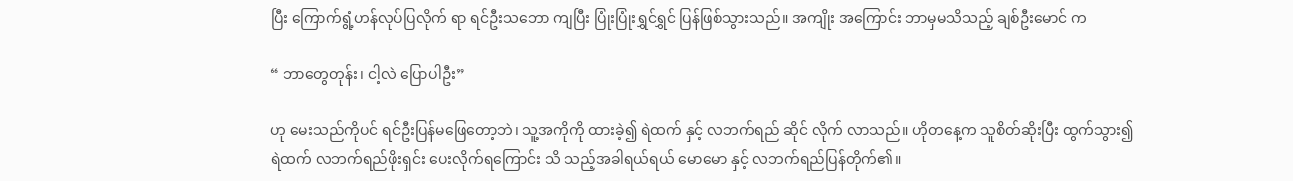ပြီး ကြောက်ရွံ့ဟန်လုပ်ပြလိုက် ရာ ရင်ဦးသဘော ကျပြီး ပြုံးပြုံးရွှင်ရွှင် ပြန်ဖြစ်သွားသည်။ အကျိုး အကြောင်း ဘာမှမသိသည့် ချစ်ဦးမောင် က

“ ဘာတွေတုန်း၊ ငါ့လဲ ပြောပါဦး”

ဟု မေးသည်ကိုပင် ရင်ဦးပြန်မဖြေတော့ဘဲ၊ သူ့အကိုကို ထားခဲ့၍ ရဲထက် နှင့် လဘက်ရည် ဆိုင် လိုက် လာသည်။ ဟိုတနေ့က သူစိတ်ဆိုးပြီး ထွက်သွား၍ ရဲထက် လဘက်ရည်ဖိုးရှင်း ပေးလိုက်ရကြောင်း သိ သည့်အခါရယ်ရယ် မောမော နှင့် လဘက်ရည်ပြန်တိုက်၏။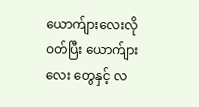ယောက်ျားလေးလိုဝတ်ပြီး ယောက်ျားလေး တွေနှင့် လ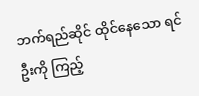ဘက်ရည်ဆိုင် ထိုင်နေသော ရင်ဦးကို ကြည့်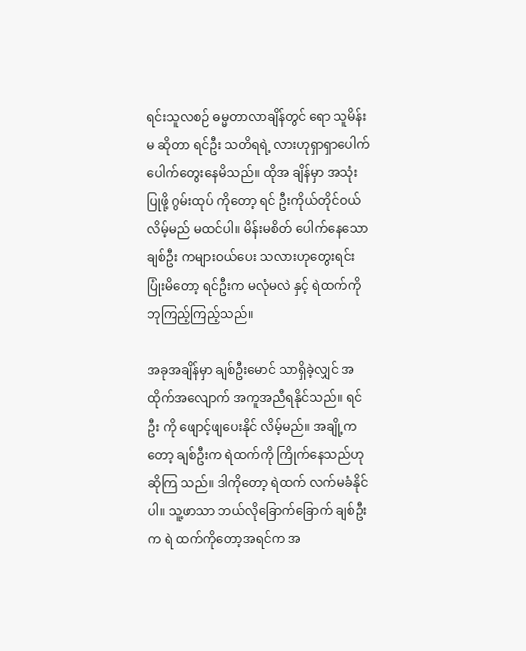ရင်းသူလစဉ် ဓမ္မတာလာချိန်တွင် ရော သူမိန်းမ ဆိုတာ ရင်ဦး သတိရရဲ့ လားဟုရှာရှာပေါက်ပေါက်တွေးနေမိသည်။ ထိုအ ချိန်မှာ အသုံးပြုဖို့ ဂွမ်းထုပ် ကိုတော့ ရင် ဦးကိုယ်တိုင်ဝယ်လိမ့်မည် မထင်ပါ။ မိန်းမစိတ် ပေါက်နေသော ချစ်ဦး ကများဝယ်ပေး သလားဟုတွေးရင်းပြုံးမိတော့ ရင်ဦးက မလုံမလဲ နှင့် ရဲထက်ကို ဘုကြည့်ကြည့်သည်။

အခုအချိန်မှာ ချစ်ဦးမောင် သာရှိခဲ့လျှင် အထိုက်အလျောက် အကူအညီရနိုင်သည်။ ရင်ဦး ကို ဖျောင့်ဖျပေးနိုင် လိမ့်မည်။ အချို့ကတော့ ချစ်ဦးက ရဲထက်ကို ကြိုက်နေသည်ဟု ဆိုကြ သည်။ ဒါကိုတော့ ရဲထက် လက်မခံနိုင် ပါ။ သူ့ဖာသာ ဘယ်လိုခြောက်ခြောက် ချစ်ဦး က ရဲ ထက်ကိုတော့အရင်က အ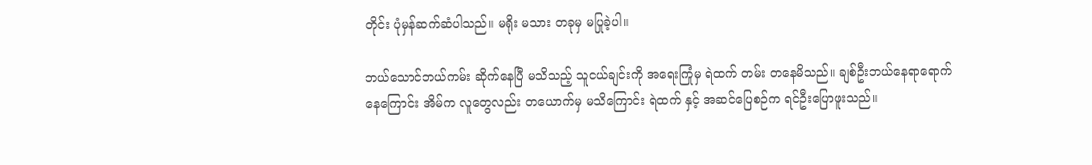တိုင်း ပုံမှန်ဆက်ဆံပါသည်။ မရိုး မသား တခုမှ မပြုခဲ့ပါ။

ဘယ်သောင်ဘယ်ကမ်း ဆိုက်နေပြီ မသိသည့် သူငယ်ချင်းကို အရေးကြုံမှ ရဲထက် တမ်း တနေမိသည်။ ချစ်ဦးဘယ်နေရာရောက်နေကြောင်း အိမ်က လူတွေလည်း တယောက်မှ မသိကြောင်း ရဲထက် နှင့် အဆင်ပြေစဉ်က ရင်ဦးပြောဖူးသည်။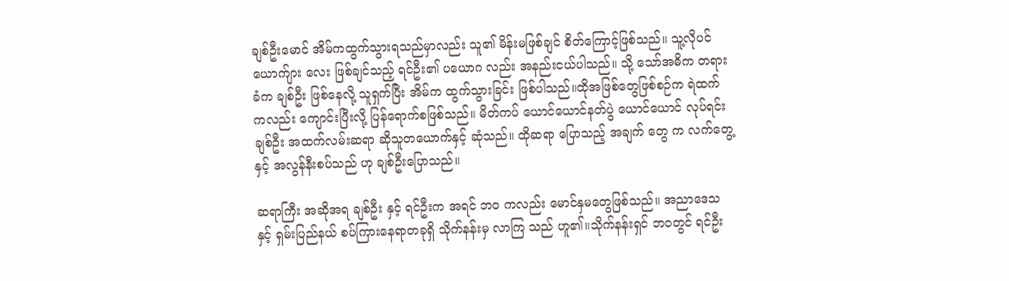ချစ်ဦးမောင် အိမ်ကထွက်သွားရသည်မှာလည်း သူ၏ မိန်းမဖြစ်ချင် စိတ်ကြောင့်ဖြစ်သည်။ သူ့လိုပင်ယောက်ျား လေး ဖြစ်ချင်သည့် ရင်ဦး၏ ပယောဂ လည်း အနည်းငယ်ပါသည်။ သို့ သော်အဓိက တရားခံက ချစ်ဦး ဖြစ်နေလို့ သူရှက်ပြီး အိမ်က ထွက်သွားခြင်း ဖြစ်ပါသည်။ထိုအဖြစ်တွေဖြစ်စဉ်က ရဲထက်ကလည်း ကျောင်းပြီးလို့ ပြန်ရောက်စဖြစ်သည်။ မိတ်ကပ် ယောင်ယောင်နတ်ပွဲ ယောင်ယောင် လုပ်ရင်း ချစ်ဦး အထက်လမ်းဆရာ ဆိုသူတယောက်နှင့် ဆုံသည်။ ထိုဆရာ ပြောသည့် အချက် တွေ က လက်တွေ့ နှင့် အလွန်နီးစပ်သည် ဟု ချစ်ဦးပြောသည်။

ဆရာကြီး အဆိုအရ ချစ်ဦး နှင့် ရင်ဦးက အရင် ဘ၀ ကလည်း မောင်နှမတွေဖြစ်သည်။ အညာဒေသ နှင့် ရှမ်းပြည်နယ် စပ်ကြားနေရာတခုရှိ သိုက်နန်းမှ လာကြ သည် ဟူ၏။သိုက်နန်းရှင် ဘဝတွင် ရင်ဦး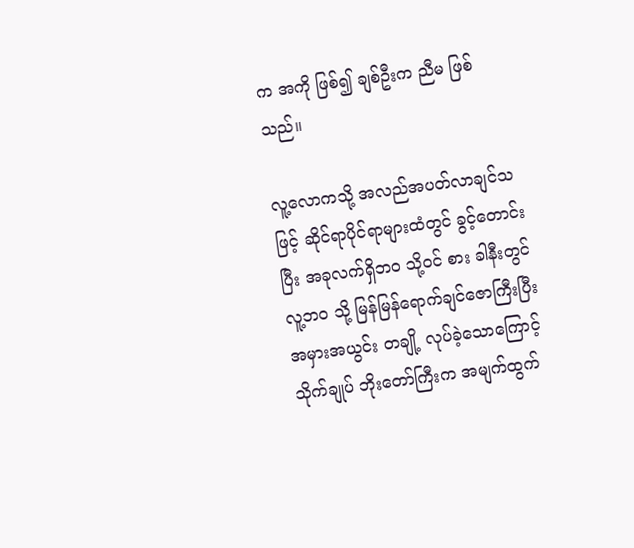က အကို ဖြစ်၍ ချစ်ဦးက ညီမ ဖြစ်သည်။

လူ့လောကသို့ အလည်အပတ်လာချင်သဖြင့် ဆိုင်ရာပိုင်ရာများထံတွင် ခွင့်တောင်းပြီး အခုလက်ရှိဘ၀ သို့ဝင် စား ခါနီးတွင် လူ့ဘ၀ သို့ မြန်မြန်ရောက်ချင်ဇောကြီးပြီး အမှားအယွင်း တချို့ လုပ်ခဲ့သောကြောင့် သိုက်ချုပ် ဘိုးတော်ကြီးက အမျက်ထွက်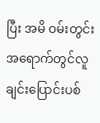ပြီး အမိ ဝမ်းတွင်း အရောက်တွင်လူချင်းပြောင်းပစ်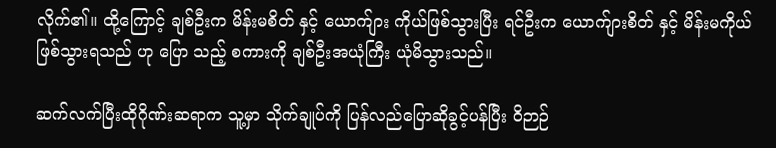လိုက်၏။ ထို့ကြောင့် ချစ်ဦးက မိန်းမစိတ် နှင့် ယောက်ျား ကိုယ်ဖြစ်သွားပြီး ရင်ဦးက ယောက်ျားစိတ် နှင့် မိန်းမကိုယ် ဖြစ်သွားရသည် ဟု ပြော သည့် စကားကို ချစ်ဦးအယုံကြီး ယုံမိသွားသည်။

ဆက်လက်ပြီးထိုဂိုဏ်းဆရာက သူ့မှာ သိုက်ချုပ်ကို ပြန်လည်ပြောဆိုခွင့်ပန်ပြီး ဝိဉာဉ်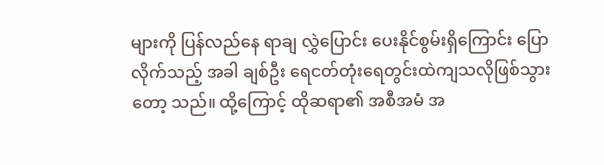များကို ပြန်လည်နေ ရာချ လွှဲပြောင်း ပေးနိုင်စွမ်းရှိကြောင်း ပြောလိုက်သည့် အခါ ချစ်ဦး ရေငတ်တုံးရေတွင်းထဲကျသလိုဖြစ်သွားတော့ သည်။ ထို့ကြောင့် ထိုဆရာ၏ အစီအမံ အ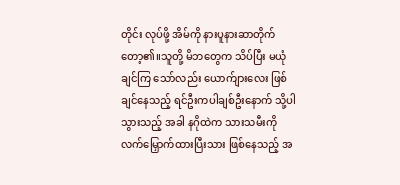တိုင်း လုပ်ဖို့ အိမ်ကို နားပူနားဆာတိုက်တော့၏။သူတို့ မိဘတွေက သိပ်ပြီး မယုံချင်ကြ သော်လည်း ယောက်ျားလေး ဖြစ်ချင်နေသည့် ရင်ဦးကပါချစ်ဦးနောက် သို့ပါသွားသည့် အခါ နဂိုထဲက သားသမီးကို လက်မြှောက်ထားပြီးသား ဖြစ်နေသည့် အ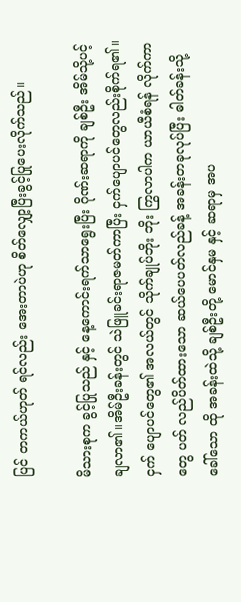ပြင် တကယ်ဟုတ် ရင်လည်း အေးတာပဲဟု စိတ်လျှော့ပြီးခွင့်ပြုပေးလိုက်သည်။

မိသားစုက ခွင့်ပြုသည် နှင့် နေ့ကောင်းရက်သာရွေးပြီး ဂိုဏ်းဆရာကို ချစ်ဦး အိမ်သို့ပင့် ချလာ၏။အိမ်ဦးခန်းတွင် သဲဖြူခင်းရာဇမတ်ကာပြီး ငှက်ပျောပင်တွေလည်းစိုက်ရ၏။ ငှက် ပျောပင်တွေ၏ အလယ်တွင် သိုက်ချုပ်ဘိုး ဘိုး ကြွလာပါက ယာယီစံရန် လိုက်ကာတွေ ပတ် လည်ပိတ်ထားသော ဆယ်ပေပတ်လည်ခန့် အခန်းတခုလုပ်ပြီး ဓါတ်ခန်းသို့ခေါ်သော ထို အခန်းထဲသို့ ချစ်ဦးတို့ မောင်နှမ နှင့် ဆရာမှ အပ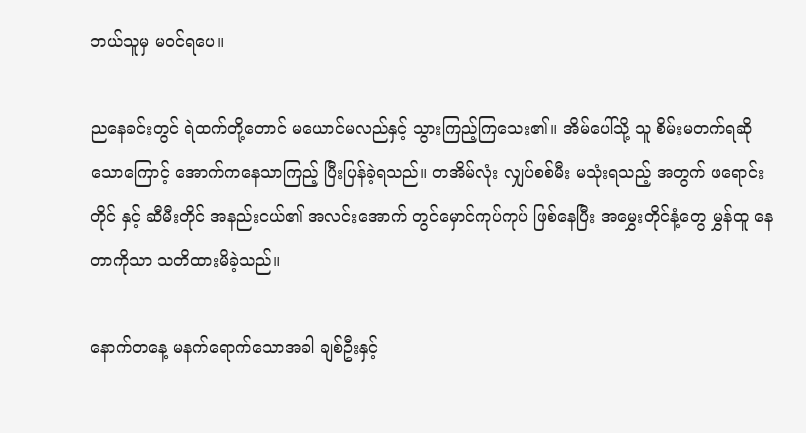ဘယ်သူမှ မဝင်ရပေ။

ညနေခင်းတွင် ရဲထက်တို့တောင် မယောင်မလည်နှင့် သွားကြည့်ကြသေး၏။ အိမ်ပေါ်သို့ သူ စိမ်းမတက်ရဆို သောကြောင့် အောက်ကနေသာကြည့် ပြီးပြန်ခဲ့ရသည်။ တအိမ်လုံး လျှပ်စစ်မီး မသုံးရသည့် အတွက် ဖရောင်း တိုင် နှင့် ဆီမီးတိုင် အနည်းငယ်၏ အလင်းအောက် တွင်မှောင်ကုပ်ကုပ် ဖြစ်နေပြီး အမွှေးတိုင်နံ့တွေ မွှန်ထူ နေ တာကိုသာ သတိထားမိခဲ့သည်။

နောက်တနေ့ မနက်ရောက်သောအခါ ချစ်ဦးနှင့်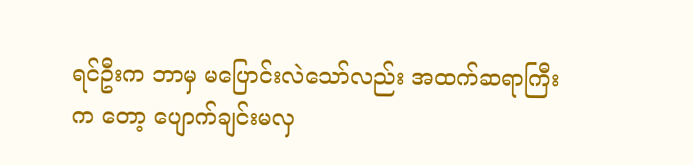ရင်ဦးက ဘာမှ မပြောင်းလဲသော်လည်း အထက်ဆရာကြီးက တော့ ပျောက်ချင်းမလှ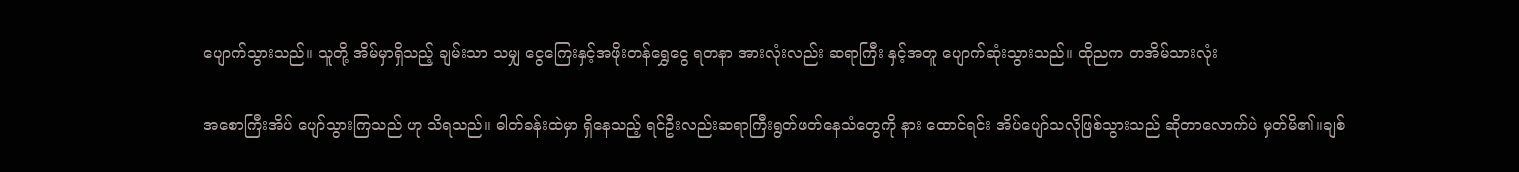ပျောက်သွားသည်။ သူတို့ အိမ်မှာရှိသည့် ချမ်းသာ သမျှ ငွေကြေးနှင့်အဖိုးတန်ရွှေငွေ ရတနာ အားလုံးလည်း ဆရာကြီး နှင့်အတူ ပျောက်ဆုံးသွားသည်။ ထိုညက တအိမ်သားလုံး

အစောကြီးအိပ် ပျော်သွားကြသည် ဟု သိရသည်။ ဓါတ်ခန်းထဲမှာ ရှိနေသည့် ရင်ဦးလည်းဆရာကြီးရွတ်ဖတ်နေသံတွေကို နား ထောင်ရင်း အိပ်ပျော်သလိုဖြစ်သွားသည် ဆိုတာလောက်ပဲ မှတ်မိ၏။ချစ်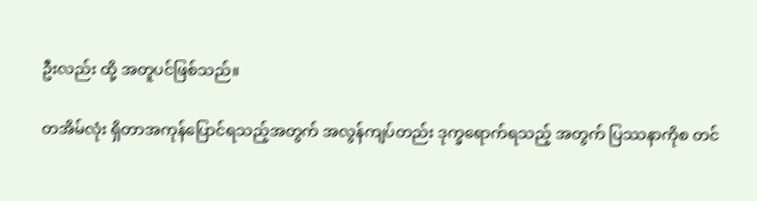ဦးလည်း ထို့ အတူပင်ဖြစ်သည်။

တအိမ်လုံး ရှိတာအကုန်ပြောင်ရသည့်အတွက် အလွန်ကျပ်တည်း ဒုက္ခရောက်ရသည့် အတွက် ပြဿနာကိုစ တင်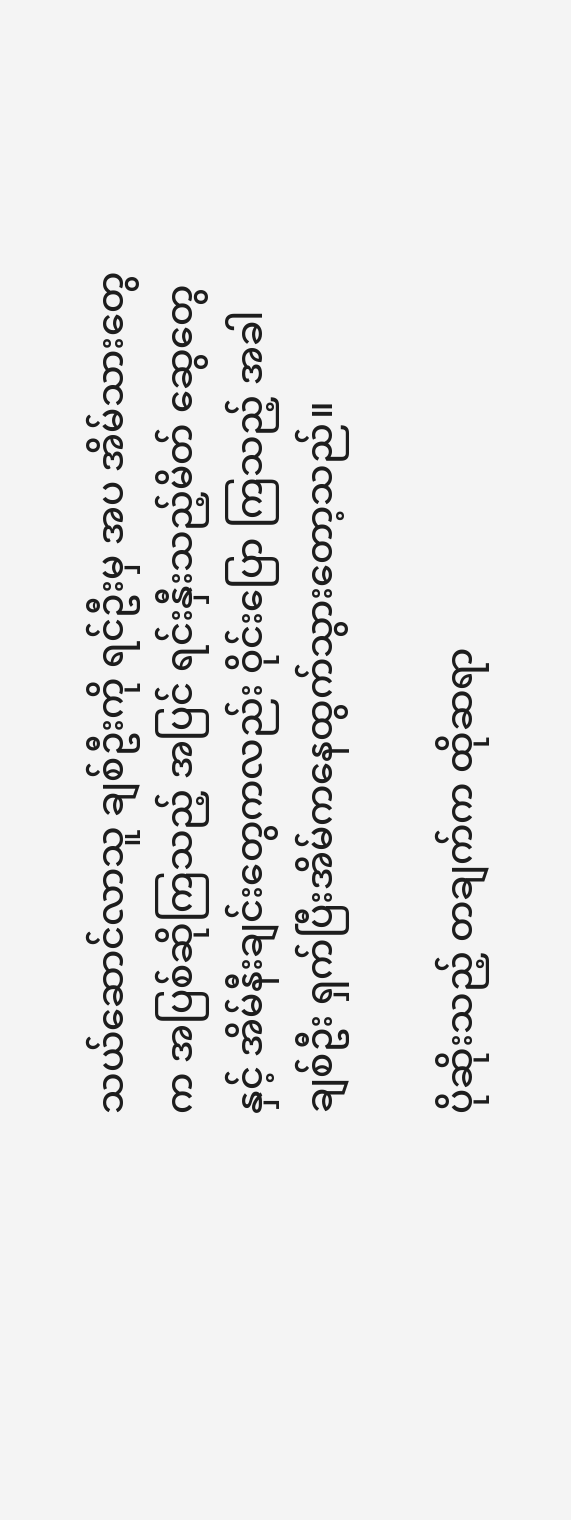သယ်ဆောင်လာသူ ချစ်ဦးကို ရင်ဦးမှ အပ အိမ်သားတွေ က အပြစ်ဆိုကြသည့် အပြင် ရင်းနှီးသည့်မိတ် ဆွေတွေနှင့် အိမ်နီးချင်းတွေကလည်း ဝိုင်းပြော ကြသည့် အခါ ချစ်ဦး ရှက်ပြီးအိမ်ကနေထွက်သွားတော့သည်။

ပိုဆိုးသည့် တချက်က ထိုဆရာ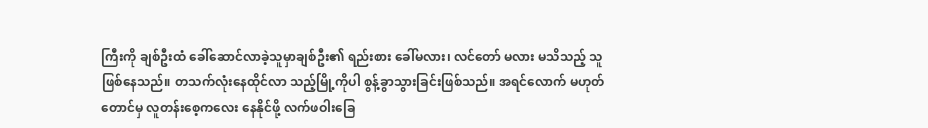ကြီးကို ချစ်ဦးထံ ခေါ်ဆောင်လာခဲ့သူမှာချစ်ဦး၏ ရည်းစား ခေါ်မလား၊ လင်တော် မလား မသိသည့် သူဖြစ်နေသည်။ တသက်လုံးနေထိုင်လာ သည့်မြို့ကိုပါ စွန့်ခွာသွားခြင်းဖြစ်သည်။ အရင်လောက် မဟုတ်တောင်မှ လူတန်းစေ့ကလေး နေနိုင်ဖို့ လက်ဖဝါးခြေ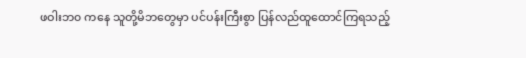ဖဝါးဘ၀ ကနေ သူတို့မိဘတွေမှာ ပင်ပန်းကြီးစွာ ပြန်လည်ထူထောင်ကြရသည့်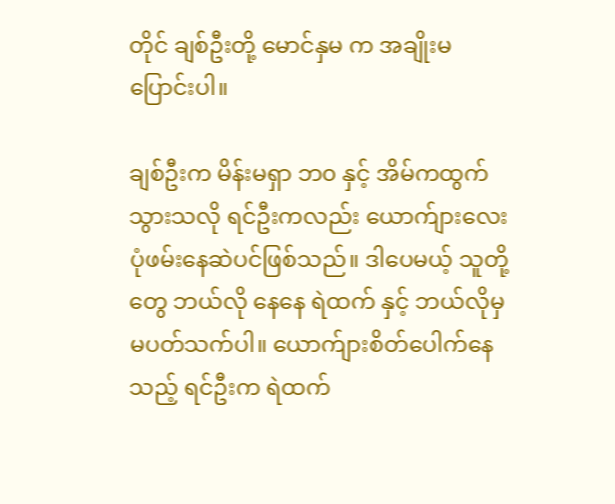တိုင် ချစ်ဦးတို့ မောင်နှမ က အချိုးမပြောင်းပါ။

ချစ်ဦးက မိန်းမရှာ ဘ၀ နှင့် အိမ်ကထွက်သွားသလို ရင်ဦးကလည်း ယောက်ျားလေး ပုံဖမ်းနေဆဲပင်ဖြစ်သည်။ ဒါပေမယ့် သူတို့တွေ ဘယ်လို နေနေ ရဲထက် နှင့် ဘယ်လိုမှ မပတ်သက်ပါ။ ယောက်ျားစိတ်ပေါက်နေသည့် ရင်ဦးက ရဲထက်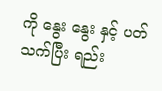ကို နွေး နွေး နှင့် ပတ်သက်ပြီး ရည်း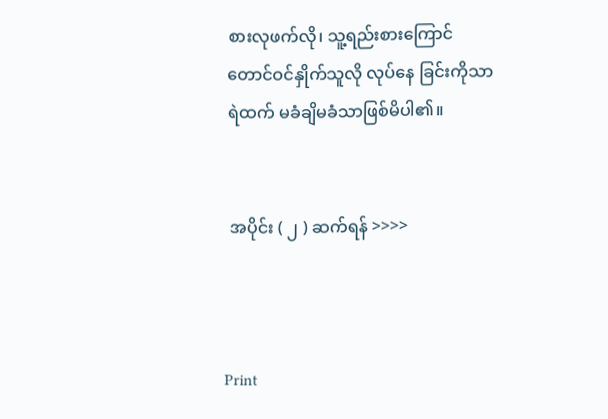စားလုဖက်လို၊ သူ့ရည်းစားကြောင်တောင်ဝင်နှိုက်သူလို လုပ်နေ ခြင်းကိုသာ ရဲထက် မခံချိမခံသာဖြစ်မိပါ၏။


 အပိုင်း ( ၂ ) ဆက်ရန် >>>>



Print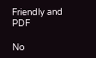Friendly and PDF

No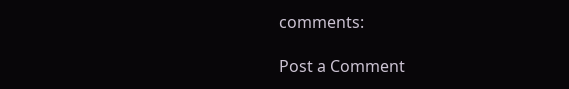comments:

Post a Comment